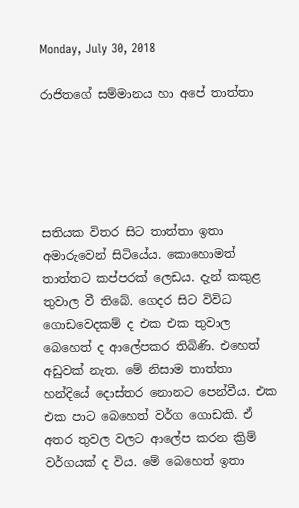Monday, July 30, 2018

රාජිතගේ සම්මානය හා අපේ තාත්තා





සතියක විතර සිට තා‍ත්තා ඉතා අමාරුවෙන් සිටියේය. කොහොමත්  තාත්තට කප්පරක් ලෙඩය. දැන් කකුළ තුවාල වී තිබේ. ගෙදර සිට විවිධ ගොඩවෙදකම් ද එක එක තුවාල බෙහෙත් ද ආලේපකර තිබිණි. එහෙත් අඩුවක් නැත. මේ නිසාම තාත්තා හන්දියේ දොස්තර නොනට පෙන්වීය. එක එක පාට බෙහෙත් වර්ග ගොඩකි. ඒ අතර තුවල වලට ආලේප කරන ක්‍රිම් වර්ගයක් ද විය. මේ බෙහෙත් ඉතා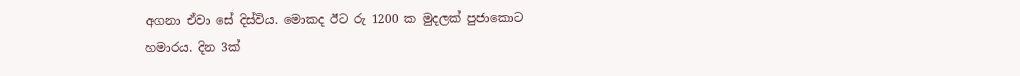අගනා ඒවා සේ දිස්විය. මොකද ඊට රු 1200 ක මුදලක් පුජාකොට හමාරය. දින 3ක්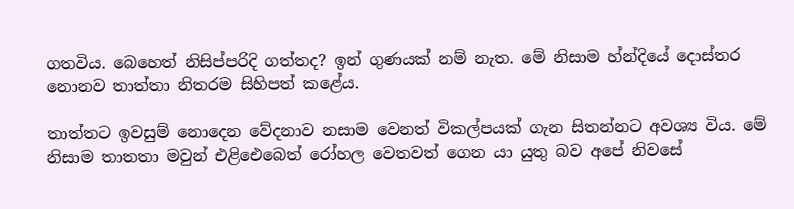ගතවිය. බෙහෙත් නිසිප්පරිදි ගත්තද? ඉන් ගුණයක් නම් නැත. මේ නිසාම හ්න්දියේ දොස්තර නොනව තාත්තා නිතරම සිහිපත් කළේය.

තාත්තට ඉවසුම් නොදෙන වේදනාව නසාම වෙනත් විකල්පයක් ගැන සිතන්නට අවශ්‍ය විය. මේ නිසාම තාතතා මවුන් එළිඓබෙත් රෝහල වෙතවත් ගෙන යා යුතු බව අපේ නිවසේ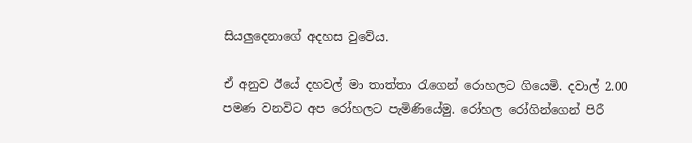සියලුදෙනාගේ අදහස වුවේය.

ඒ අනුව ඊයේ දහවල් මා තාත්තා රැගෙන් රොහලට ගියෙමි. දවාල් 2.00 පමණ වනවිට අප රෝහලට පැමිණියේමු. රෝහල රෝගින්ගෙන් පිරී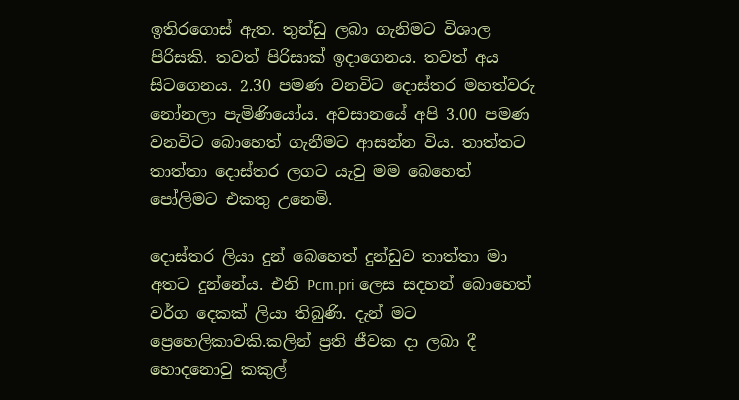ඉතිරගොස් ඇත. තුන්ඩු ලබා ගැනිමට විශාල පිරිසකි. තවත් පිරිසාක් ඉදාගෙනය. තවත් අය සිටගෙනය. 2.30 පමණ වනවිට දොස්තර මහත්වරු නෝනලා පැමිණියෝය. අවසානයේ අපි 3.00 පමණ වනවිට බොහෙත් ගැනීමට ආසන්න විය. තාත්තට තාත්තා දොස්තර ලගට යැවු මම බෙහෙත් පෝලිමට එකතු උනෙමි.

දොස්තර ලියා දුන් බෙහෙත් දුන්ඩුව තාත්තා මා අතට දුන්නේය. එනි Pcm.pri ලෙස සදහන් බොහෙත් වර්ග දෙකක් ලියා තිබුණි. දැන් මට ප්‍රෙහෙලිකාවකි.කලින් ප්‍රති ජීවක දා ලබා දී හොදනොවු කකුල්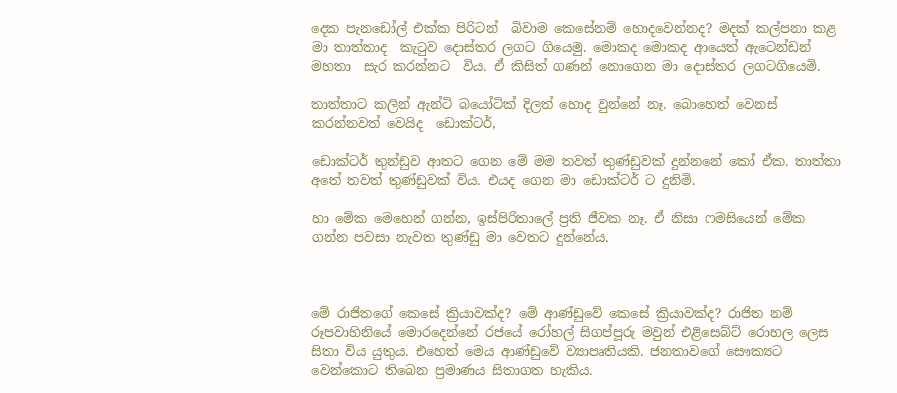දෙක පැනඩෝල් එක්ක පිරිටන්  බිවාම කෙසේනම් හොදවෙන්නද? මදක් කල්පනා කළ මා තාත්තාද  කැටුව දොස්තර ලගට ගියෙමු. මොකද මොකද ආයෙත් ඇටෙන්ඩන් මහතා  සැර කරන්නට  විය. ඒ කිසිත් ගණන් නොගෙන මා දොස්තර ලගටගියෙමි.

තාත්තාට කලින් ඇන්ටි බයෝටික් දිලත් හොද වුන්නේ නෑ. බොහෙත් වෙනස් කරන්නවත් වෙයිද  ඩොක්ටර්,

ඩොක්ටර් තුන්ඩුව ආතට ගෙන මේ මම තවත් තුණ්ඩුවක් දුන්නනේ කෝ ඒක. තාත්තා අතේ තවත් තුණ්ඩුවක් විය. එයද ගෙන මා ඩොක්ටර් ට දුනිමි.

හා මේක මෙහෙන් ගන්න, ඉස්පිරිතාලේ ප්‍රති ජීවක නෑ. ඒ නිසා ෆමසියෙන් මේක ගන්න පවසා නැවත තුණ්ඩු මා වෙතට දුන්නේය.



මේ රාජිතගේ කෙසේ ක්‍රියාවක්ද? මේ ආණ්ඩුවේ කෙසේ ක්‍රියාවක්ද? රාජිත නම් රූපවාහිනියේ මොරදෙන්නේ රජයේ රෝහල් සිගප්පූරු මවුන් එළිසෙබ්ට් රොහල ලෙස සිතා විය යුතුය. එහෙත් මෙය ආණ්ඩුවේ ව්‍යාපෘතියකි. ජනතාවගේ සෞක්‍යට වෙන්කොට තිබෙන ප්‍රමාණය සිතාගත හැකිය.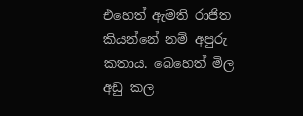එහෙත් ඇමති රාජිත කියන්නේ නම් අපුරු කතාය. බෙහෙත් මිල අඩු කල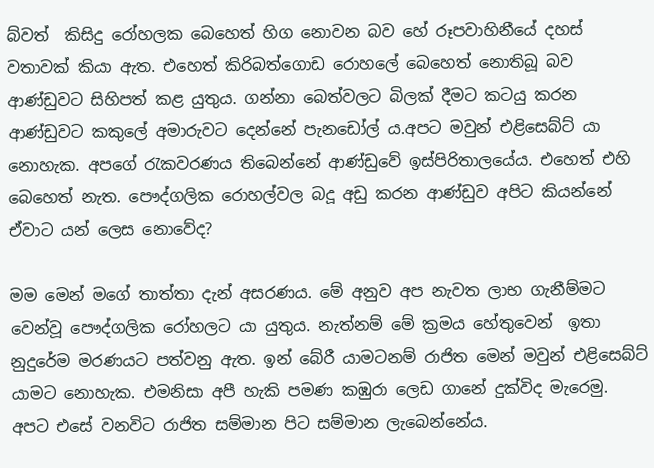බ්වත්  කිසිදු රෝහලක බෙහෙත් හිග නොවන බව හේ රූපවාහිනීයේ දහස් වතාවක් කියා ඇත. එහෙත් කිරිබත්ගොඩ රොහලේ බෙහෙත් නොතිබූ බව ආණ්ඩුවට සිහිපත් කළ යුතුය. ගන්නා බෙත්වලට බිලක් දීමට කටයු කරන ආණ්ඩුවට කකුලේ අමාරුවට දෙන්නේ පැනඩෝල්‍ ය.අපට මවුන් එළිසෙබ්ට් යා නොහැක. අපගේ රැකවරණය තිබෙන්නේ ආණ්ඩුවේ ඉස්පිරිතාලයේය. එහෙත් එහි බෙහෙත් නැත. පෞද්ගලික රොහල්වල බදූ අඩු කරන ආණ්ඩුව අපිට කියන්නේ ඒවාට යන් ලෙස නොවේද?

මම මෙන් මගේ තාත්තා දැන් අසරණය. මේ අනුව අප නැවත ලාභ ගැනීම්මට වෙන්වූ පෞද්ගලික රෝහලට යා යුතුය. නැත්නම් මේ ක්‍රමය හේතුවෙන්  ඉතා නුදුරේම මරණයට පත්වනු ඇත. ඉන් බේරී යාමටනම් රාජිත මෙන් මවුන් එළිසෙබ්ට් යාමට නොහැක. එමනිසා අපී හැකි පමණ කඹුරා ලෙඩ ගානේ දුක්විද මැරෙමු. අපට එසේ වනවිට රාජිත සම්මාන පිට සම්මාන ලැබෙන්නේය.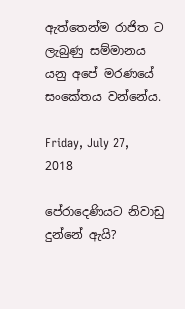ඇත්තෙන්ම රාජිත ට ලැබුණු සම්මානය යනු අපේ මරණයේ සංකේතය වන්නේය.

Friday, July 27, 2018

පේරාදෙණියට නිවාඩු දුන්නේ ඇයි?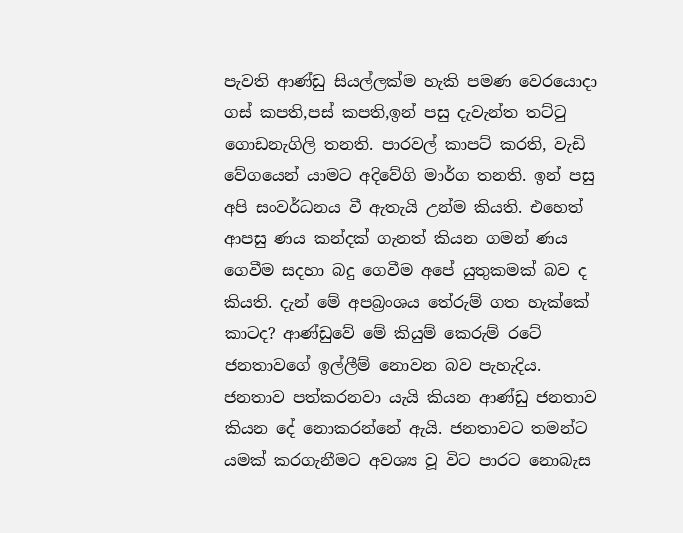පැවති ආණ්ඩු සියල්ලක්ම හැකි පමණ වෙරයොදා ගස් කපති,පස් කපති,ඉන් පසු දැවැන්ත තට්ටු ගොඩනැගිලි තනති. පාරවල් කාපට් කරති, වැඩි වේගයෙන් යාමට අදිවේගි මාර්ග තනති. ඉන් පසු අපි සංවර්ධනය වී ඇතැයි උන්ම කියති. එහෙත් ආපසු ණය කන්දක් ගැනත් කියන ගමන් ණය ගෙවීම සදහා බදු ගෙවීම අපේ යුතුකමක් බව ද කියති. දැන් මේ අපබ්‍රංශය තේරුම් ගත හැක්කේ කාටද? ආණ්ඩුවේ මේ කියුම් කෙරුම් රටේ ජනතාවගේ ඉල්ලීම් නොවන බව පැහැදිය. ජනතාව පත්කරනවා යැයි කියන ආණ්ඩු ජනතාව කියන දේ නොකරන්නේ ඇයි. ජනතාවට තමන්ට යමක් කරගැනීමට අවශ්‍ය වූ විට පාරට නොබැස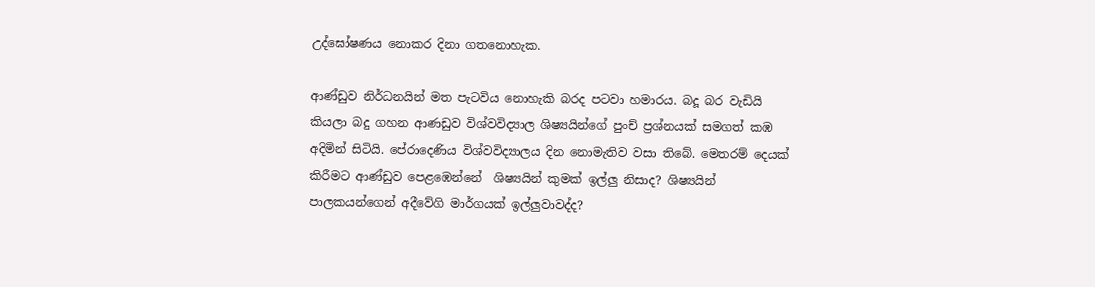උද්ඝෝෂණය නොකර දිනා ගතනොහැක.

ආණ්ඩුව නිර්ධනයින් මත පැටවිය නොහැකි බරද පටවා හමාරය. බදූ බර වැඩියි කියලා බදු ගහන ආණඩුව විශ්වවිද්‍යාල ශිෂ්‍යයින්ගේ පුංච් ප්‍රශ්නයක් සමගත් කඹ අදිමින් සිටියි. පේරාදෙණිය විශ්වවිද්‍යාලය දින නොමැතිව වසා තිබේ. මෙතරම් දෙයක් කිරීමට ආණ්ඩුව පෙළඹෙන්නේ  ශිෂ්‍යයින් කුමක් ඉල්ලු නිසාද? ශිෂ්‍යයින් පාලකයන්ගෙන් අදීවේගි මාර්ගයක් ඉල්ලුවාවද්ද?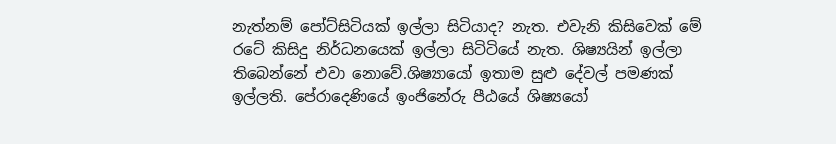නැත්නම් පෝට්සිටියක් ඉල්ලා සිටියාද? නැත. එවැනි කිසිවෙක් මේ රටේ කිසිදු නිර්ධනයෙක් ඉල්ලා සිටිටියේ නැත. ශිෂ්‍යයින් ඉල්ලා තිබෙන්නේ එවා නොවේ.ශිෂ්‍යායෝ ඉතාම සුළු දේවල් පමණක් ඉල්ලති. පේරාදෙණියේ ඉංජිනේරු පීඨයේ ශිෂ්‍යයෝ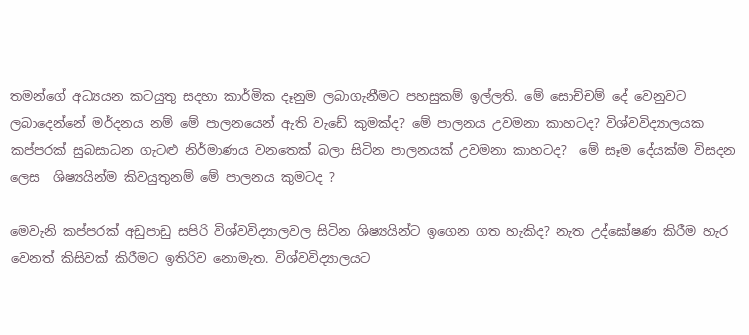තමන්ගේ අධ්‍යයන කටයුතු සදහා කාර්මික දෑනුම ලබාගැනීමට පහසුකම් ඉල්ලති. මේ සොච්චම් දේ වෙනුවට ලබාදෙන්නේ මර්දනය නම් මේ පාලනයෙන් ඇති වැඩේ කුමක්ද? මේ පාලනය උවමනා කාහටද? විශ්වවිද්‍යාලයක කප්පරක් සුබසාධන ගැටළු නිර්මාණය වනතෙක් බලා සිටින පාලනයක් උවමනා කාහටද?  මේ සෑම දේයක්ම විසදන ලෙස  ශිෂ්‍යයින්ම කිවයුතුනම් මේ පාලනය කුමටද ?

මෙවැනි කප්පරක් අඩුපාඩු සපිරි විශ්වවිද්‍යාලවල සිටින ශිෂ්‍යයින්ට ඉගෙන ගත හැකිද? නැත උද්ඝෝෂණ කිරීම හැර වෙනත් කිසිවක් කිරීමට ඉතිරිව නොමැත. විශ්වවිද්‍යාලයට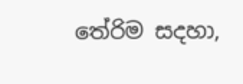තේරිම සදහා,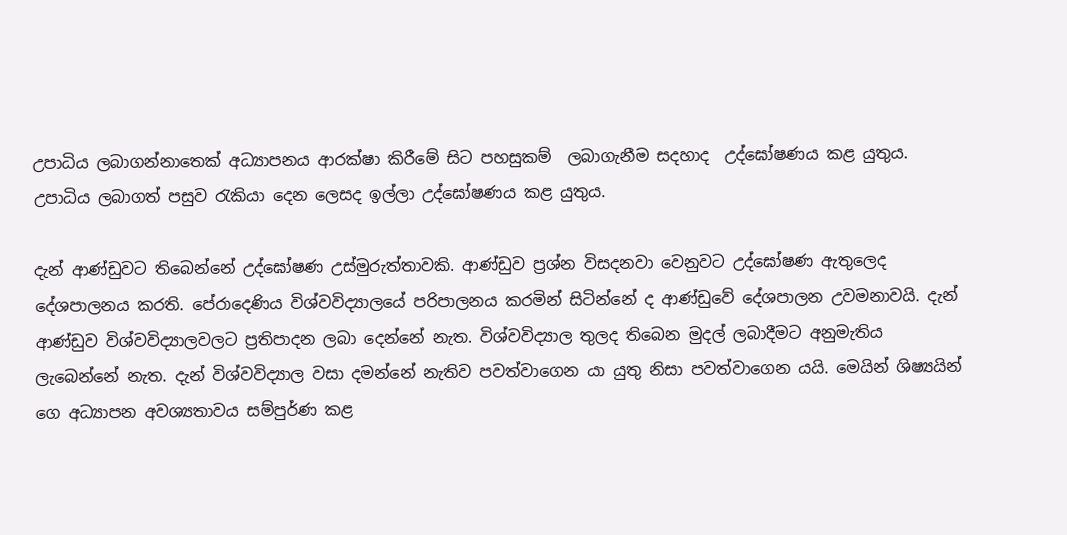උපාධිය ලබාගන්නාතෙක් අධ්‍යාපනය ආරක්ෂා කිරීමේ සිට පහසුකම්  ලබාගැනීම සදහාද  උද්ඝෝෂණය කළ යුතුය. උපාධිය ලබාගත් පසුව රැකියා දෙන ලෙසද ඉල්ලා උද්ඝෝෂණය කළ යුතුය.

දැන් ආණ්ඩුවට තිබෙන්නේ උද්ඝෝෂණ උස්මුරුත්තාවකි. ආණ්ඩුව ප්‍රශ්න විසදනවා වෙනුවට උද්ඝෝෂණ ඇතුලෙද දේශපාලනය කරති. පේරාදෙණිය විශ්වවිද්‍යාලයේ පරිපාලනය කරමින් සිටින්නේ ද ආණ්ඩුවේ දේශපාලන උවමනාවයි. දැන් ආණ්ඩුව විශ්වවිද්‍යාලවලට ප්‍රතිපාදන ලබා දෙන්නේ නැත. විශ්වවිද්‍යාල තුලද තිබෙන මුදල් ලබාදීමට අනුමැතිය ලැබෙන්නේ නැත. දැන් විශ්වවිද්‍යාල වසා දමන්නේ නැතිව පවත්වාගෙන යා යුතු නිසා පවත්වාගෙන යයි. මෙයින් ශිෂ්‍යයින් ගෙ අධ්‍යාපන අවශ්‍යතාවය සම්පුර්ණ කළ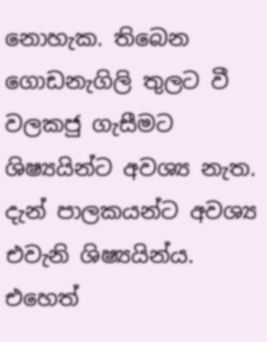නොහැක. තිබෙන ගොඩනැගිලි තුලට වී වලකජු ගැසීමට ශිෂ්‍යයින්ට අවශ්‍ය නැත. දැන් පාලකයන්ට අවශ්‍ය එවැනි ශිෂ්‍යයින්ය. එහෙත්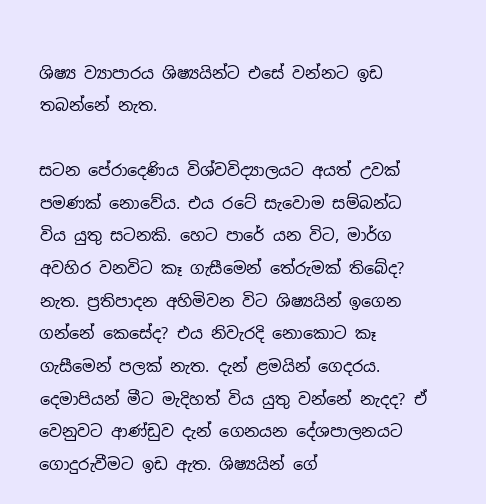ශිෂ්‍ය ව්‍යාපාරය ශිෂ්‍යයින්ට එසේ වන්නට ඉඩ තබන්නේ නැත.

සටන පේරාදෙණිය විශ්වවිද්‍යාලයට අයත් උවක් පමණක් නොවේය. එය රටේ සැවොම සම්බන්ධ විය යුතු සටනකි. හෙට පාරේ යන විට, මාර්ග අවහිර වනවිට කෑ ගැසීමෙන් තේරුමක් තිබේද? නැත. ප්‍රතිපාදන අහිමිවන විට ශිෂ්‍යයින් ඉගෙන ගන්නේ කෙසේද? එය නිවැරදි නොකොට කෑ ගැසීමෙන් පලක් නැත. දැන් ළමයින් ගෙදරය. දෙමාපියන් මීට මැදිහත් විය යුතු වන්නේ නැදද? ඒ වෙනුවට ආණ්ඩුව දැන් ගෙනයන දේශපාලනයට ගොදුරුවීමට ඉඩ ඇත. ශිෂ්‍යයින් ගේ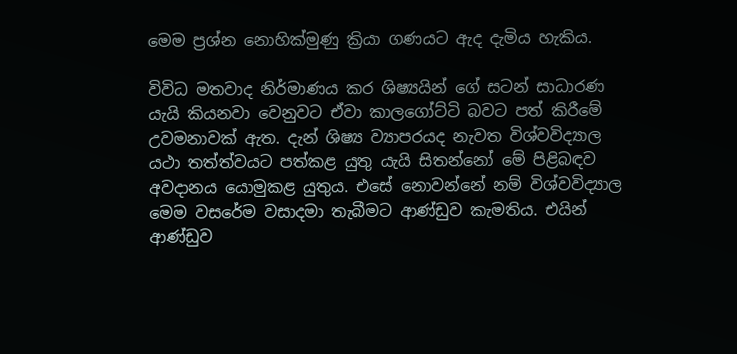මෙම ප්‍රශ්න නොහික්මුණු ක්‍රියා ගණයට ඇද දැමිය හැකිය.

විවිධ මතවාද නිර්මාණය කර ශිෂ්‍යයින් ගේ සටන් සාධාරණ යැයි කියනවා වෙනුවට ඒවා කාලගෝට්ටි බවට පත් කිරීමේ උවමනාවක් ඇත. දැන් ශිෂ්‍ය ව්‍යාපරයද නැවත විශ්වවිද්‍යාල යථා තත්ත්වයට පත්කළ යුතු යැයි සිතන්නෝ මේ පිළිබඳව අවදානය යොමුකළ යුතුය. එසේ නොවන්නේ නම් විශ්වවිද්‍යාල මෙම වසරේම වසාදමා තැබීමට ආණ්ඩුව කැමතිය. එයින් ආණ්ඩුව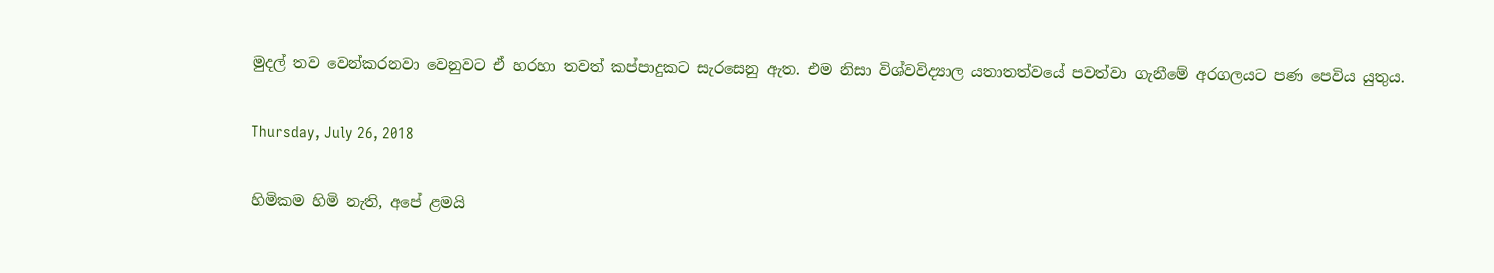මුදල් තව වෙන්කරනවා වෙනුවට ඒ හරහා තවත් කප්පාදුකට සැරසෙනු ඇත. එම නිසා විශ්වවිද්‍යාල යතාතත්වයේ පවත්වා ගැනීමේ අරගලයට පණ පෙවිය යුතුය.

Thursday, July 26, 2018

හිමිකම හිමි නැති, අපේ ළමයි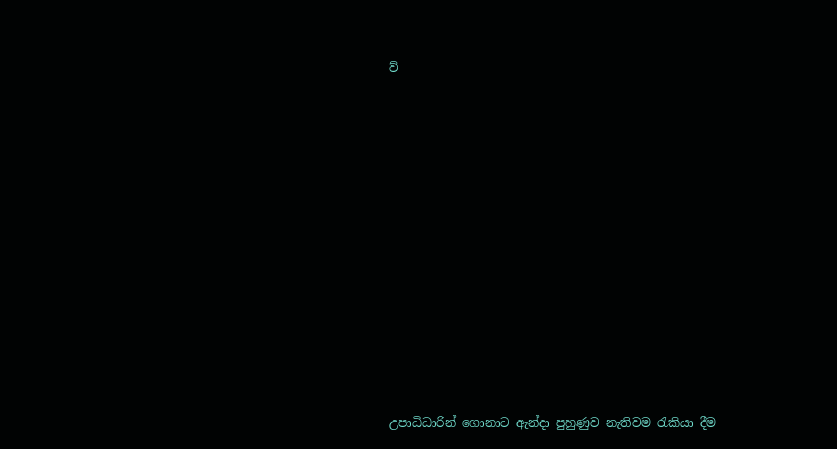ව්













උපාධිධාරින් ගොනාට ඇන්දා පුහුණුව නැතිවම රැකියා දීම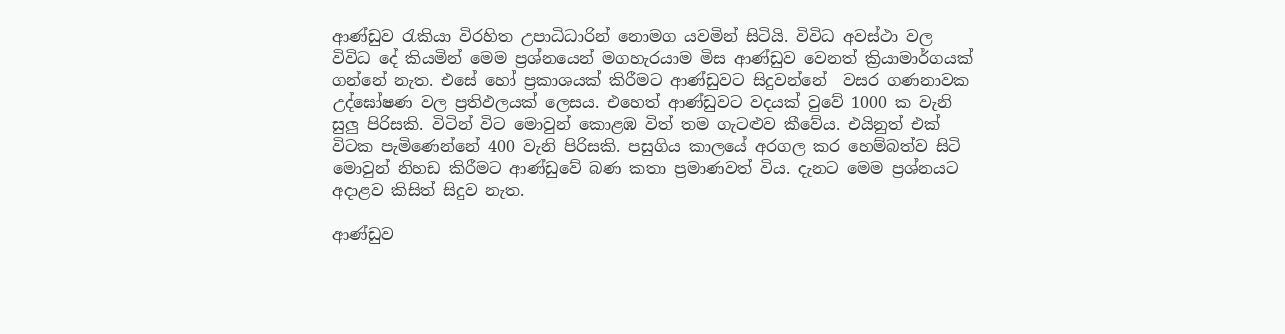ආණ්ඩුව රැකියා විරහිත උපාධිධාරින් නොමග යවමින් සිටියි. විවිධ අවස්ථා වල විවිධ දේ කියමින් මෙම ප්‍රශ්නයෙන් මගහැරයාම මිස ආණ්ඩුව වෙනත් ක්‍රියාමාර්ගයක් ගන්නේ නැත. එසේ හෝ ප්‍රකාශයක් කිරීමට ආණ්ඩුවට සිදුවන්නේ  වසර ගණනාවක උද්ඝෝෂණ වල ප්‍රතිඵලයක් ලෙසය. එහෙත් ආණ්ඩුවට වදයක් වුවේ 1000 ක වැනි සුලු පිරිසකි. විටින් විට මොවුන් කොළඹ විත් තම ගැටළුව කීවේය. එයිනුත් එක් විටක පැමිණෙන්නේ 400 වැනි පිරිසකි. පසුගිය කාලයේ අරගල කර හෙම්බත්ව සිටි මොවුන් නිහඩ කිරීමට ආණ්ඩුවේ බණ කතා ප්‍රමාණවත් විය. දැනට මෙම ප්‍රශ්නයට අදාළව කිසිත් සිදුව නැත.

ආණ්ඩුව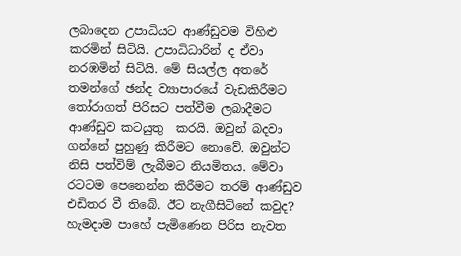ලබාදෙන උපාධියට ආණ්ඩුවම විහිළු කරමින් සිටියි. උපාධිධාරින් ද ඒවා නරඹමින් සිටියි. මේ සියල්ල අතරේ තමන්ගේ ඡන්ද ව්‍යාපාරයේ වැඩකිරීමට තෝරාගත් පිරිසට පත්වීම ලබාදීමට ආණ්ඩුව කටයුතු  කරයි. ඔවුන් බදවා ගන්නේ පුහුණු කිරීමට නොවේ. ඔවුන්ට නිසි පත්විම් ලැබීමට නියමිතය. මේවා රටටම පෙනෙන්න කිරීමට තරම් ආණ්ඩුව එඩිතර වී තිබේ. ඊට නැගීසිටිනේ කවුද? හැමදාම පාහේ පැමිණෙන පිරිස නැවත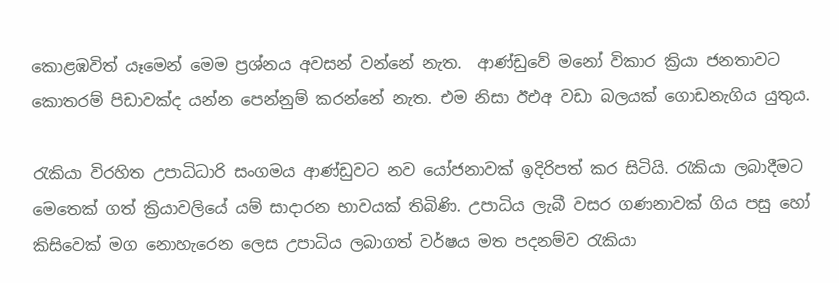කොළඹවිත් යෑමෙන් මෙම ප්‍රශ්නය අවසන් වන්නේ නැත.  ආණ්ඩුවේ මනෝ විකාර ක්‍රියා ජනතාවට කොතරම් පිඩාවක්ද යන්න පෙන්නුම් කරන්නේ නැත. එම නිසා ඊඑඅ වඩා බලයක් ගොඩනැගිය යුතුය.

රැකියා විරහිත උපාධිධාරි සංගමය ආණ්ඩුවට නව යෝජනාවක් ඉදිරිපත් කර සිටියි. රැකියා ලබාදීමට මෙතෙක් ගත් ක්‍රියාවලියේ යම් සාදාරන භාවයක් තිබිණි. උපාධිය ලැබී වසර ගණනාවක් ගිය පසු හෝ කිසිවෙක් මග නොහැරෙන ලෙස උපාධිය ලබාගත් වර්ෂය මත පදනම්ව රැකියා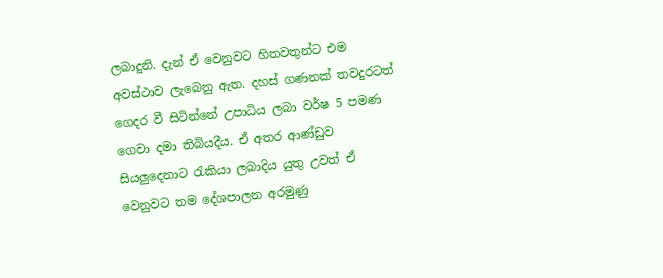ලබාදුනි. දැන් ඒ වෙනුවට හිතවතුන්ට එම අවස්ථාව ලැබෙනු ඇත. දහස් ගණනක් තවදුරටත් ගෙදර වී සිටින්නේ උපාධිය ලබා වර්ෂ 5 පමණ ගෙවා දමා තිබියදීය. ඒ අතර ආණ්ඩුව සියලුදෙනාට රැකියා ලබාදිය යුතු උවත් ඒ වෙනුවට තම දේශපාලන අරමුණු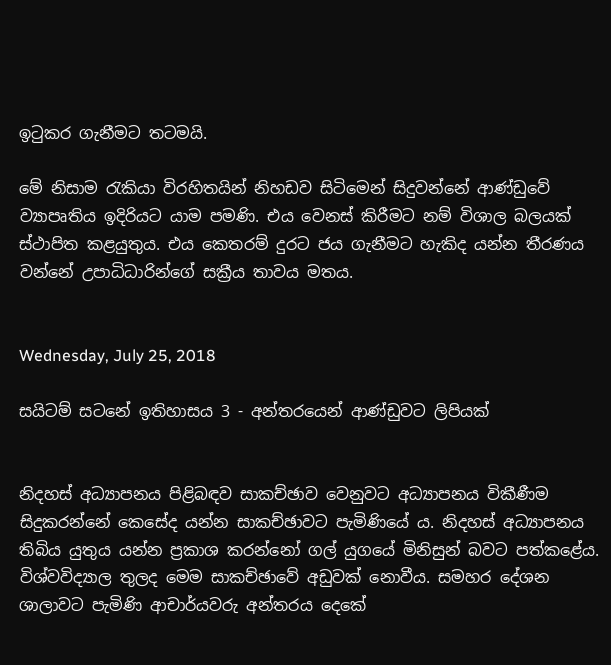ඉටුකර ගැනීමට තටමයි.

මේ නිසාම රැකියා විරහිතයින් නිහඩව සිටිමෙන් සිදුවන්නේ ආණ්ඩුවේ ව්‍යාපෘතිය ඉදිරියට යාම පමණි. එය වෙනස් කිරීමට නම් විශාල බලයක් ස්ථාපිත කළයුතුය. එය කෙතරම් දුරට ජය ගැනීමට හැකිද යන්න තීරණය වන්නේ උපාධිධාරින්ගේ සක්‍රීය තාවය මතය.


Wednesday, July 25, 2018

සයිටම් සටනේ ඉතිහාසය 3 - අන්තරයෙන් ආණ්ඩුවට ලිපියක්


නිදහස් අධ්‍යාපනය පිළිබඳව සාකච්ඡාව වෙනුවට අධ්‍යාපනය විකීණීම සිදුකරන්නේ කෙසේද යන්න සාකච්ඡාවට පැමිණියේ ය. නිදහස් අධ්‍යාපනය තිබිය යුතුය යන්න ප්‍රකාශ කරන්නෝ ගල් යුගයේ මිනිසුන් බවට පත්කළේය. විශ්වවිද්‍යාල තුලද මෙම සාකච්ඡාවේ අඩුවක් නොවීය. සමහර දේශන ශාලාවට පැමිණි ආචාර්යවරු අන්තරය දෙකේ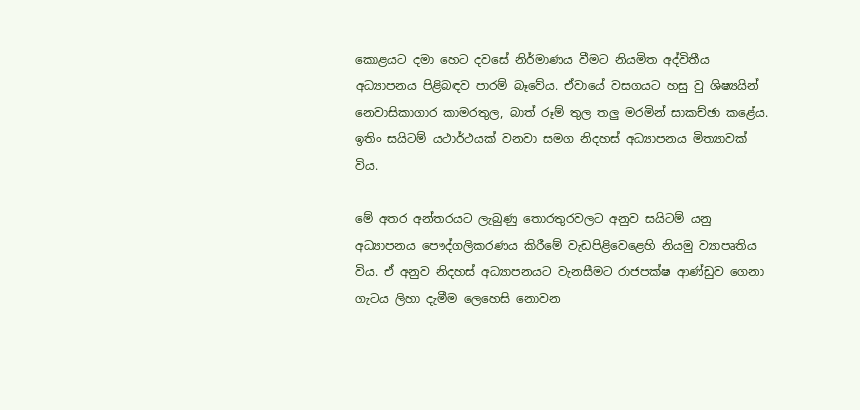කොළයට දමා හෙට දවසේ නිර්මාණය වීමට නියමිත අද්විතීය අධ්‍යාපනය පිළිබඳව පාරම් බෑවේය. ඒවායේ වසගයට හසු වු ශිෂ්‍යයින් නෙවාසිකාගාර කාමරතුල, බාත් රූම් තුල තලු මරමින් සාකච්ඡා කළේය. ඉතිං සයිටම් යථාර්ථයක් වනවා සමග නිදහස් අධ්‍යාපනය මිත්‍යාවක් විය.

මේ අතර අන්තරයට ලැබුණු තොරතුරවලට අනුව සයිටම් යනු අධ්‍යාපනය පෞද්ගලිකරණය කිරීමේ වැඩපිළිවෙළෙහි නියමු ව්‍යාපෘතිය විය. ඒ අනුව නිදහස් අධ්‍යාපනයට වැනසීමට රාජපක්ෂ ආණ්ඩුව ගෙනා ගැටය ලිහා දැමීම ලෙහෙසි නොවන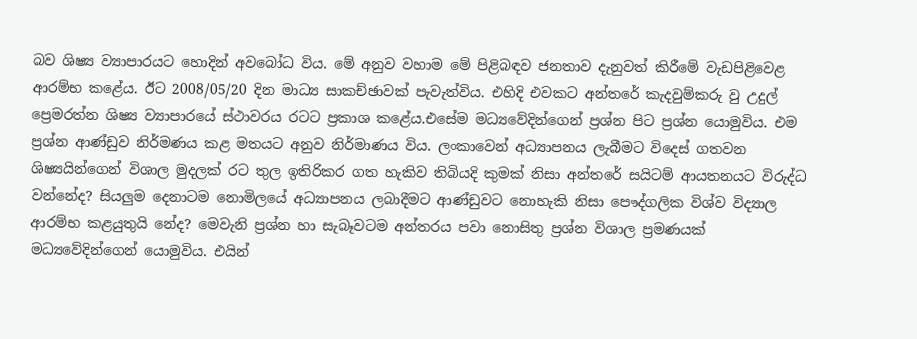බව ශිෂ්‍ය ව්‍යාපාරයට හොදින් අවබෝධ විය. මේ අනුව වහාම මේ පිළිබඳව ජනතාව දැනුවත් කිරීමේ වැඩපිළිවෙළ ආරම්භ කළේය. ඊට 2008/05/20 දින මාධ්‍ය සාකච්ඡාවක් පැවැත්විය. එහිදි එවකට අන්තරේ කැදවුම්කරු වු උදුල් ප්‍රෙමරත්න ශිෂ්‍ය ව්‍යාපාරයේ ස්ථාවරය රටට ප්‍රකාශ කළේය.එසේම මධ්‍යවේදින්ගෙන් ප්‍රශ්න පිට ප්‍රශ්න යොමුවිය. එම ප්‍රශ්න ආණ්ඩුව නිර්මණය කළ මතයට අනුව නිර්මාණය විය. ලංකාවෙන් අධ්‍යාපනය ලැබීමට විදෙස් ගතවන ශිෂ්‍යයින්ගෙන් විශාල මුදලක් රට තුල ඉතිරිකර ගත හැකිව තිබියදි කුමක් නිසා අන්තරේ සයිටම් ආයතනයට විරුද්ධ වන්නේද? සියලුම දෙනාටම නොමිලයේ අධ්‍යාපනය ලබාදීමට ආණ්ඩුවට නොහැකි නිසා පෞද්ගලික විශ්ව විද්‍යාල ආරම්භ කළයුතුයි නේද? මෙවැනි ප්‍රශ්න හා සැබෑවටම අන්තරය පවා නොසිතු ප්‍රශ්න විශාල ප්‍රමණයක් මධ්‍යවේදින්ගෙන් යොමුවිය. එයින්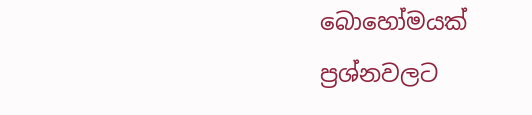බොහෝමයක් ප්‍රශ්නවලට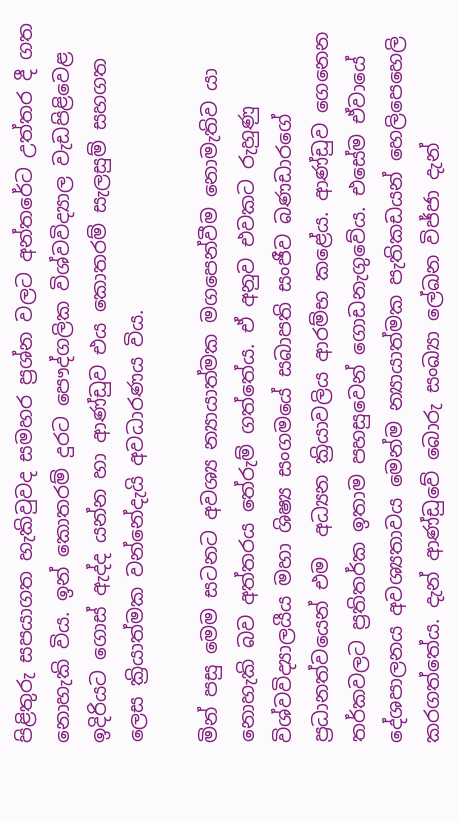පිළිතුරු සපයාගත හැකිවුවද සමහර ප්‍රශ්න වලට අන්තරේට උත්‍තර දී ගත නොහැකි විය. ඉන් කොතරම් දුරට පෞද්ගලික විශ්වවිද්‍යාල වැඩපිළිවෙළ ඉදිරියට ගොස් ඇද්ද යන්න හා ආණ්ඩුව එය කොතරම් සැලසුම් සහගත ලෙස ක්‍රියාත්මක වන්නේදැයි අවධාරණය විය.

මින් පසු මෙම සටනට අවශ්‍ය න්‍යායාත්මක මගපෙන්වීම නොමැතිව යා නොහැකි බව අත්තරය තේරුම් ගත්තේය. ඒ අනුව එවකට රුහුණු විශ්වවිද්‍යාලයීය මහා ශිෂ්‍ය සංගමයේ සබාපති සංජීව බණඩාරගේ ප්‍රධානත්වයෙන් එම  අධ්‍යන ක්‍රියාවලිය ආරම්භ කළේය. ආණ්ඩුව ගෙනෙන තර්කවලට ප්‍රතිතර්ක ඉතාම පහසුවෙන් ගොඩනැගුවේය. එසේම ඒවායේ දේශපාලනය අවශ්‍යතාවය මෙන්ම න්‍යායාත්මක පැතිකඩයන් හෙලිපෙහෙලි කරගත්තේය. දැන් ආණ්ඩුවේ බොරු සංඛ්‍යා ලේඛන විජ්ජා දැන්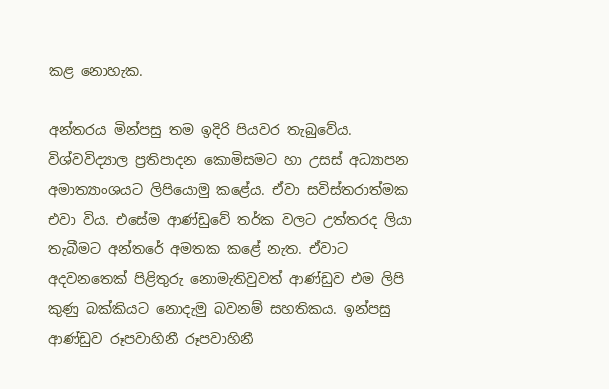කළ නොහැක.

අන්තරය මින්පසු තම ඉදිරි පියවර තැබුවේය. විශ්වවිද්‍යාල ප්‍රතිපාදන කොමිසමට හා උසස් අධ්‍යාපන අමාත්‍යාංශයට ලිපියොමු කළේය. ඒවා සවිස්තරාත්මක එවා විය. එසේම ආණ්ඩුවේ තර්ක වලට උත්තරද ලියා තැබීමට අන්තරේ අමතක කළේ නැත. ඒවාට අදවනතෙක් පිළිතුරු නොමැතිවුවත් ආණ්ඩුව එම ලිපි කුණු බක්කියට නොදැමු බවනම් සහතිකය. ඉන්පසු ආණ්ඩුව රූපවාහිනී රූපවාහිනී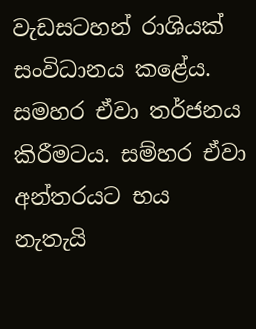වැඩසටහන් රාශියක් සංවිධානය කළේය. සමහර ඒවා තර්ජනය කිරීමටය. සම්හර ඒවා අන්තරයට භය නැතැයි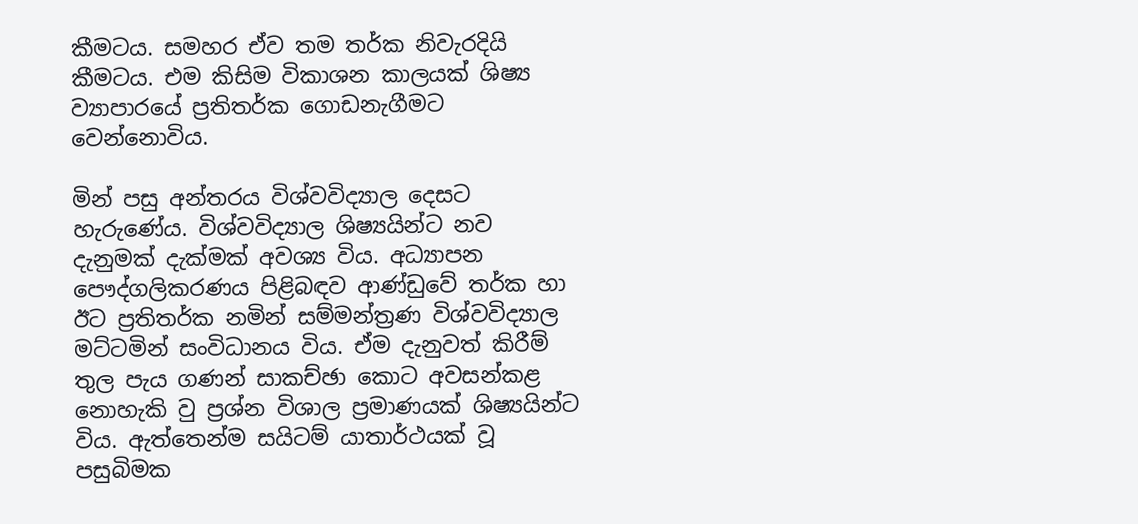කීමටය. සමහර ඒව තම තර්ක නිවැරදියි කීමටය. එම කිසිම විකාශන කාලයක් ශිෂ්‍ය ව්‍යාපාරයේ ප්‍රතිතර්ක ගොඩනැගීමට වෙන්නොවිය.

මින් පසු අන්තරය විශ්වවිද්‍යාල දෙසට හැරුණේය. විශ්වවිද්‍යාල ශිෂ්‍යයින්ට නව දැනුමක් දැක්මක් අවශ්‍ය විය. අධ්‍යාපන පෞද්ගලිකරණය පිළිබඳව ආණ්ඩුවේ තර්ක හා ඊට ප්‍රතිතර්ක නමින් සම්මන්ත්‍රණ විශ්වවිද්‍යාල මට්ටමින් සංවිධානය විය. ඒම දැනුවත් කිරීම් තුල පැය ගණන් සාකච්ඡා කොට අවසන්කළ නොහැකි වු ප්‍රශ්න විශාල ප්‍රමාණයක් ශිෂ්‍යයින්ට විය. ඇත්තෙන්ම සයිටම් යාතාර්ථයක් වූ පසුබිමක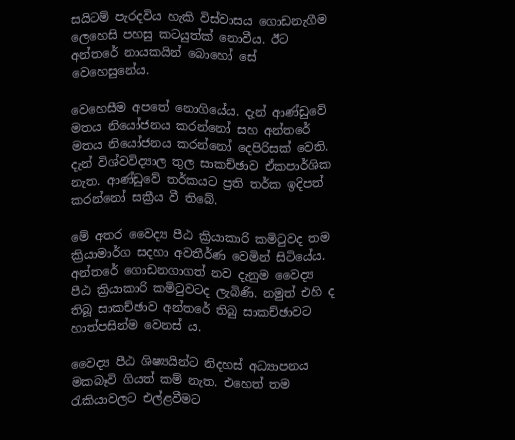සයිටම් පැරදවිය හැකි විස්වාසය ගොඩනැගීම ලෙහෙසි පහසු කටයුත්ක් නොවීය. ඊට අන්තරේ නායකයින් බොහෝ සේ වෙහෙසුනේය.

වෙහෙසීම අපතේ නොගියේය. දැන් ආණ්ඩුවේ මතය නියෝජනය කරන්නෝ සහ අන්තරේ මතය නියෝජනය කරන්නෝ දෙපිරිසක් වෙති. දැන් විශ්වවිද්‍යාල තුල සාකච්ඡාව ඒකපාර්ශික නැත. ආණ්ඩුවේ තර්කයට ප්‍රති තර්ක ඉදිපත් කරන්නෝ සක්‍රීය වී තිබේ.

මේ අතර වෛද්‍ය පීඨ ක්‍රියාකාරි කමිටුවද තම ක්‍රියාමාර්ග සදහා අවතීර්ණ වෙමින් සිටියේය. අන්තරේ ගොඩනගාගත් නව දැනුම වෛද්‍ය පීඨ ක්‍රියාකාරි කමිටුවටද ලැබිණි. නමුත් එහි ද තිබූ සාකච්ඡාව අන්තරේ තිබු සාකච්ඡාවට හාත්පසින්ම වෙනස්‍ ය.

වෛද්‍ය පීඨ ශිෂ්‍යයින්ට නිදහස් අධ්‍යාපනය මකබෑවි ගියත් කම් නැත. එහෙත් තම රැකියාවලට එල්ළවීමට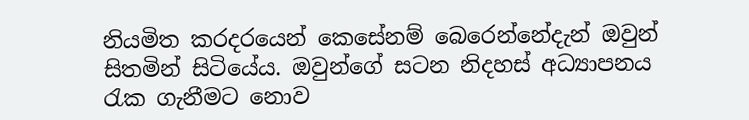නියමිත කරදරයෙන් කෙසේනම් බෙරෙන්නේදැන් ඔවුන් සිතමින් සිටියේය. ඔවුන්ගේ සටන නිදහස් අධ්‍යාපනය රැක ගැනීමට නොව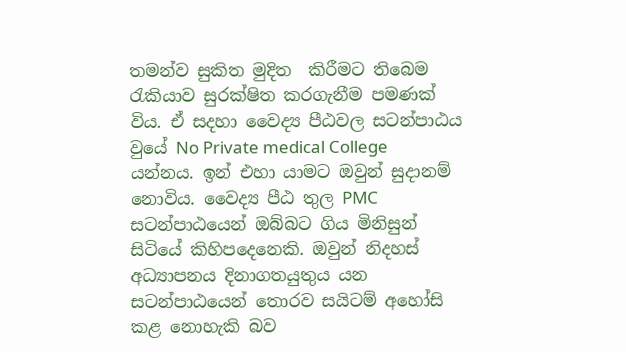තමන්ව සුකිත මුදිත  කිරීමට තිබෙම රැකියාව සුරක්ෂිත කරගැනීම පමණක් විය. ඒ සදහා වෛද්‍ය පීඨවල සටන්පාඨය වුයේ No Private medical College යන්නය. ඉන් එහා යාමට ඔවුන් සුදානම් නොවිය. වෛද්‍ය පීඨ තුල PMC සටන්පාඨයෙන් ඔබ්බට ගිය මිනිසුන් සිටියේ කිහිපදෙනෙකි. ඔවුන් නිදහස් අධ්‍යාපනය දිනාගතයුතුය යන සටන්පාඨයෙන් තොරව සයිටම් අහෝසි කළ නොහැකි බව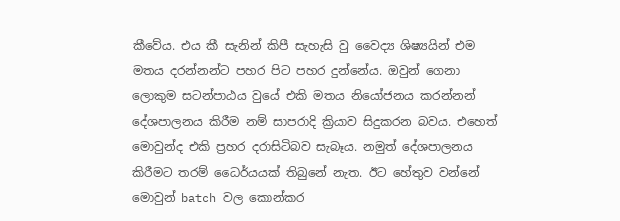කීවේය. එය කී සැනින් කිපී සැහැසි වු වෛද්‍ය ශිෂ්‍යයින් එම මතය දරන්නන්ට පහර පිට පහර දුන්නේය. ඔවුන් ගෙනා ලොකුම සටන්පාඨය වුයේ එකි මතය නියෝජනය කරන්නන් දේශපාලනය කිරීම නම් සාපරාදි ක්‍රියාව සිදුකරන බවය. එහෙත් මොවුන්ද එකි ප්‍රහර දරාසිටිබව සැබෑය. නමුත් දේශපාලනය කිරීමට තරම් ධෛර්යයක් තිබුනේ නැත. ඊට හේතුව වන්නේ මොවුන් batch වල කොන්කර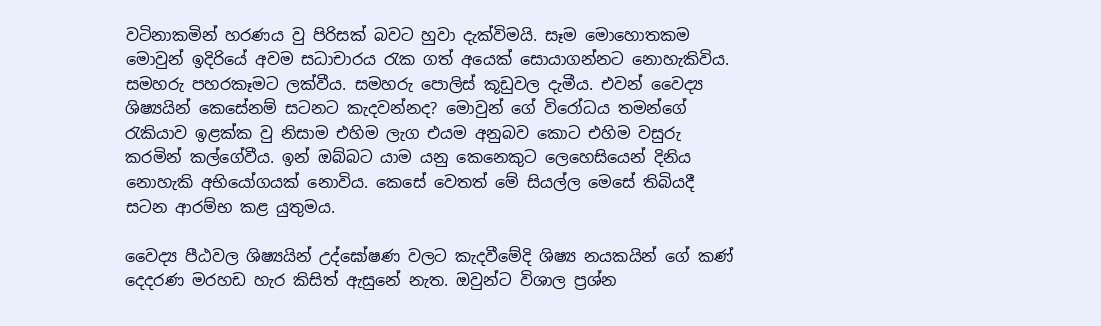වටිනාකමින් හරණය වු පිරිසක් බවට හුවා දැක්විමයි. සෑම මොහොතකම මොවුන් ඉදිරියේ අවම සධාචාරය රැක ගත් අයෙක් සොයාගන්නට නොහැකිවිය. සමහරු පහරකෑමට ලක්වීය. සමහරු පොලිස් කූඩුවල දැමීය. එවන් වෛද්‍ය ශිෂ්‍යයින් කෙසේනම් සටනට කැදවන්නද? මොවුන් ගේ විරෝධය තමන්ගේ රැකියාව ඉළක්ක වු නිසාම එහිම ලැග එයම අනුබව කොට එහිම වසුරු කරමින් කල්ගේවීය. ඉන් ඔබ්බට යාම යනු කෙනෙකුට ලෙහෙසියෙන් දිනිය නොහැකි අභියෝගයක් නොවිය. කෙසේ වෙතත් මේ සියල්ල මෙසේ තිබියදී සටන ආරම්භ කළ යුතුමය.

වෛද්‍ය පීඨවල ශිෂ්‍යයින් උද්ඝෝෂණ වලට කැදවීමේදි ශිෂ්‍ය නයකයින් ගේ කණ් දෙදරණ මරහඩ හැර කිසිත් ඇසුනේ නැත. ඔවුන්ට විශාල ප්‍රශ්න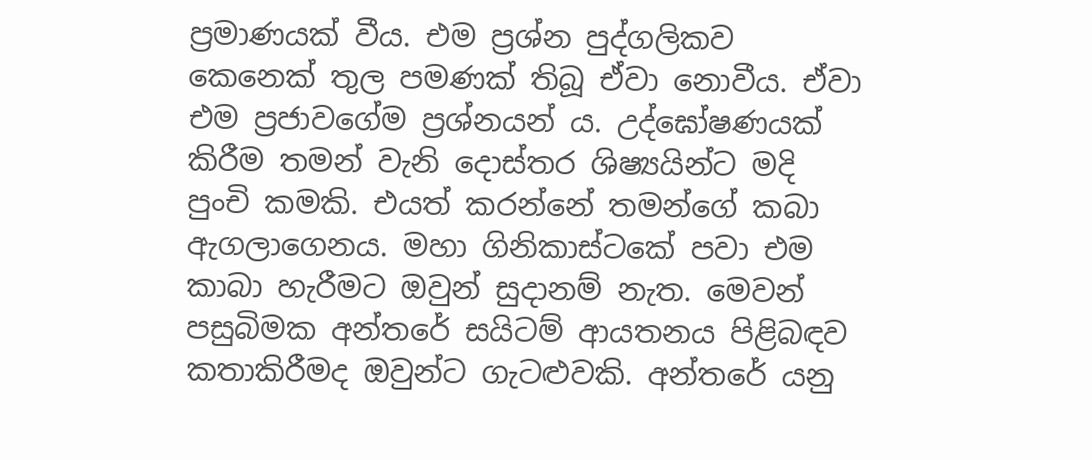ප්‍රමාණයක් වීය. එම ප්‍රශ්න පුද්ගලිකව කෙනෙක් තුල පමණක් තිබූ ඒවා නොවීය. ඒවා එම ප්‍රජාවගේම ප්‍රශ්නයන්‍ ය. උද්ඝෝෂණයක් කිරීම තමන් වැනි දොස්තර ශිෂ්‍යයින්ට මදි පුංචි කමකි. එයත් කරන්නේ තමන්ගේ කබා ඇගලාගෙනය. මහා ගිනිකාස්ටකේ පවා එම කාබා හැරීමට ඔවුන් සුදානම් නැත. මෙවන් පසුබිමක අන්තරේ සයිටම් ආයතනය පිළිබඳව කතාකිරීමද ඔවුන්ට ගැටළුවකි. අන්තරේ යනු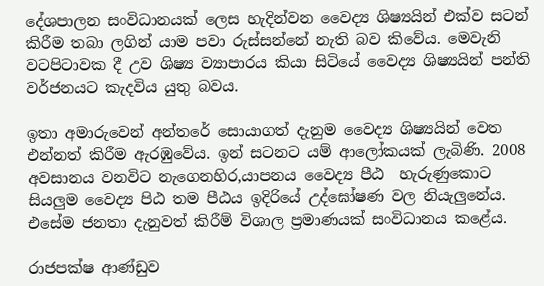දේශපාලන සංවිධානයක් ලෙස හැදින්වන වෛද්‍ය ශිෂ්‍යයින් එක්ව සටන් කිරීම තබා ලගින්‍ යාම පවා රුස්සන්නේ නැති බව කිවේය. මෙවැනි වටපිටාවක දී උව ශිෂ්‍ය ව්‍යාපාරය කියා සිටියේ වෛද්‍ය ශිෂ්‍යයින් පන්ති වර්ජනයට කැදවිය යුතු බවය.

ඉතා අමාරුවෙන් අන්තරේ සොයාගත් දැනුම වෛද්‍ය ශිෂ්‍යයින් වෙත එන්නත් කිරීම ඇරඹුවේය. ඉන් සටනට යම් ආලෝකයක් ලැබිණි. 2008 අවසානය වනවිට නැගෙනහිර,යාපනය වෛද්‍ය පීඨ  හැරුණුකොට සියලුම වෛද්‍ය පිඨ තම පීඨය ඉදිරියේ උද්ඝෝෂණ වල නියැලුනේය. එසේම ජනතා දැනුවත් කිරීම් විශාල ප්‍රමාණයක් සංවිධානය කළේය.

රාජපක්ෂ ආණ්ඩුව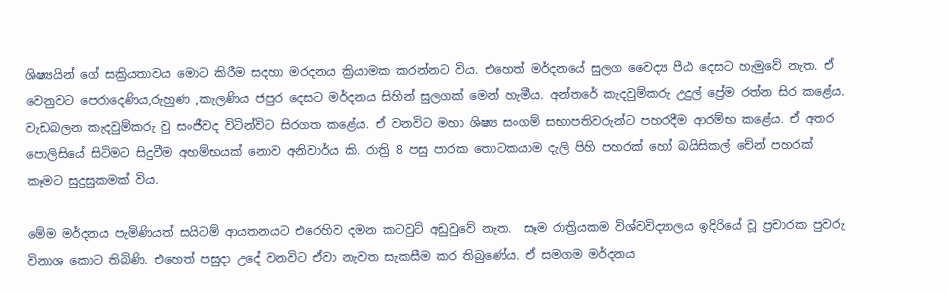ශිෂ්‍යයින් ගේ සක්‍රියතාවය මොට කිරීම සදහා මරදනය ක්‍රියාමක කරන්නට විය. එහෙත් මර්දනයේ සුලග වෛද්‍ය පීඨ දෙසට හැමුවේ නැත. ඒ වෙනුවට පෙරාදෙණිය,රුහුණ ,කැලණිය ජපුර දෙසට මර්දනය සිහින් සුලගක් මෙන් හැමීය. අන්තරේ කැදවුම්කරු උදුල් ප්‍රේම රත්න සිර කළේය. වැඩබලන කැදවුම්කරු වු සංජීවද විටින්විට සිරගත කළේය. ඒ වනවිට මහා ශිෂ්‍ය සංගම් සභාපතිවරුන්ට පහරදීම ආරම්භ කළේය. ඒ අතර පොලිසියේ සිටිමට සිදුවීම අහම්භයක් නොව අනිවාර්ය කි. රාත්‍රි 8 පසු පාරක තොටකයාම දැලි පිහි පහරක් හෝ බයිසිකල් චේන් පහරක් කෑමට සුදුසුකමක් විය.

මේම මර්දනය පැමිණියත් සයිටම් ආයතනයට එරෙහිව දමන කටවුට් අඩුවුවේ නැත.  සෑම රාත්‍රියකම විශ්වවිද්‍යාලය ඉදිරියේ වූ ප්‍රචාරක පුවරු විනාශ කොට තිබිණි. එහෙත් පසුදා උදේ වනවිට ඒවා නැවත සැකසීම කර තිබුණේය. ඒ සමගම මර්දනය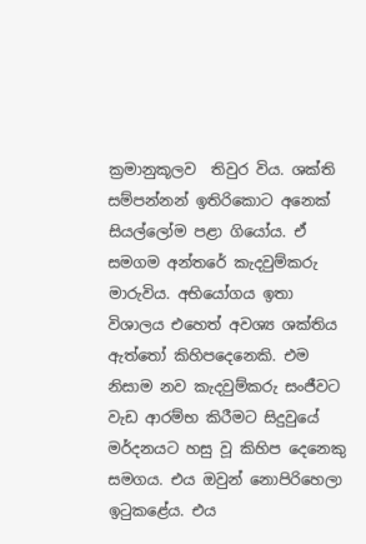ක්‍රමානුකූලව  තිවුර විය. ශක්ති සම්පන්නන් ඉතිරිකොට අනෙක් සියල්ලෝම පළා ගියෝය. ඒ සමගම අන්තරේ කැදවුම්කරු මාරුවිය. අභියෝගය ඉතා විශාලය එහෙත් අවශ්‍ය ශක්තිය ඇත්තෝ කිහිපදෙනෙකි. එම නිසාම නව කැදවුම්කරු සංජීවට වැඩ ආරම්භ කිරීමට සිදුවුයේ මර්දනයට හසු වූ කිහිප දෙනෙකු සමගය. එය ඔවුන් නොපිරිහෙලා  ඉටුකළේය. එය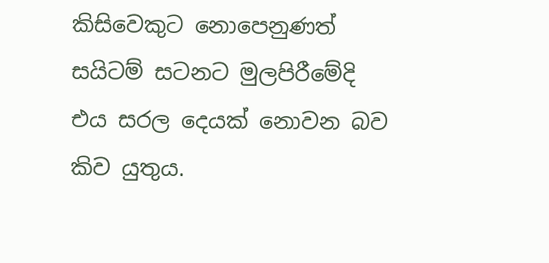කිසිවෙකුට නොපෙනුණත් සයිටම් සටනට මුලපිරීමේදි  එය සරල දෙයක් නොවන බව කිව යුතුය.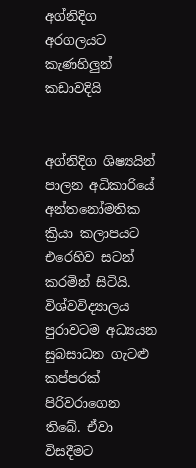අග්නිදිග අරගලයට කැණහිලුන් කඩාවදියි


අග්නිදිග ශිෂ්‍යයින් පාලන අධිකාරියේ අන්තනෝමතික ක්‍රියා කලාපයට එරෙහිව සටන් කරමින් සිටියි. විශ්වවිද්‍යාලය පුරාවටම අධ්‍යයන සුබසාධන ගැටළු කප්පරක් පිරිවරාගෙන තිබේ. ඒවා විසදීමට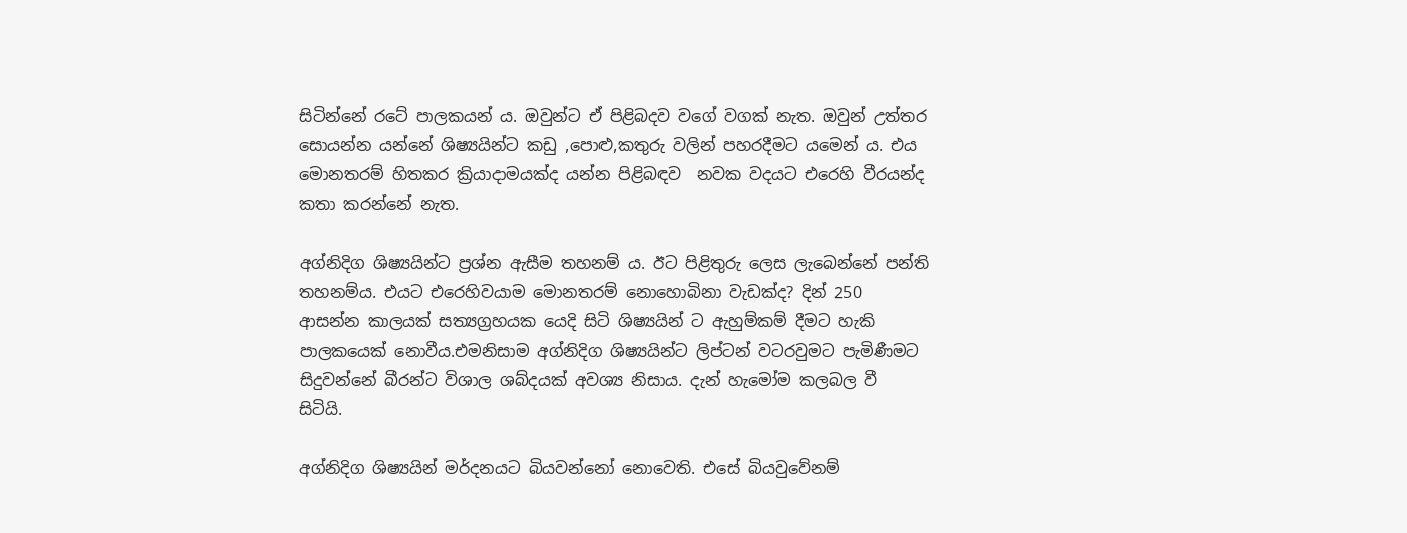සිටින්නේ රටේ පාලකයන්‍ ය. ඔවුන්ට ඒ පිළිබදව වගේ වගක් නැත. ඔවුන් උත්තර සොයන්න යන්නේ ශිෂ්‍යයින්ට කඩු ,පොළු,කතුරු වලින් පහරදීමට යමෙන්‍ ය. එය මොනතරම් හිතකර ක්‍රියාදාමයක්ද යන්න පිළිබඳව  නවක වදයට එරෙහි වීරයන්ද කතා කරන්නේ නැත.

අග්නිදිග ශිෂ්‍යයින්ට ප්‍රශ්න ඇසීම තහනම් ය. ඊට පිළිතුරු ලෙස ලැබෙන්නේ පන්ති තහනම්ය. එයට එරෙහිවයාම මොනතරම් නොහොබිනා වැඩක්ද? දින් 250 ආසන්න කාලයක් සත්‍යග්‍රහයක යෙදි සිටි ශිෂ්‍යයින් ට ඇහුම්කම් දීමට හැකි පාලකයෙක් නොවීය.එමනිසාම අග්නිදිග ශිෂ්‍යයින්ට ලිප්ටන් වටරවුමට පැමිණීමට සිදුවන්නේ බීරන්ට විශාල ශබ්දයක් අවශ්‍ය නිසාය. දැන් හැමෝම කලබල වී සිටියි.

අග්නිදිග ශිෂ්‍යයින් මර්දනයට බියවන්නෝ නොවෙති. එසේ බියවුවේනම්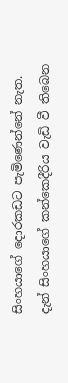සිංහයාගේ දොරකඩට පැමිණෙන්නේ නැත. දැන් සිංහයාගේ කන්කෙදීරිය වැඩි වී තිබෙන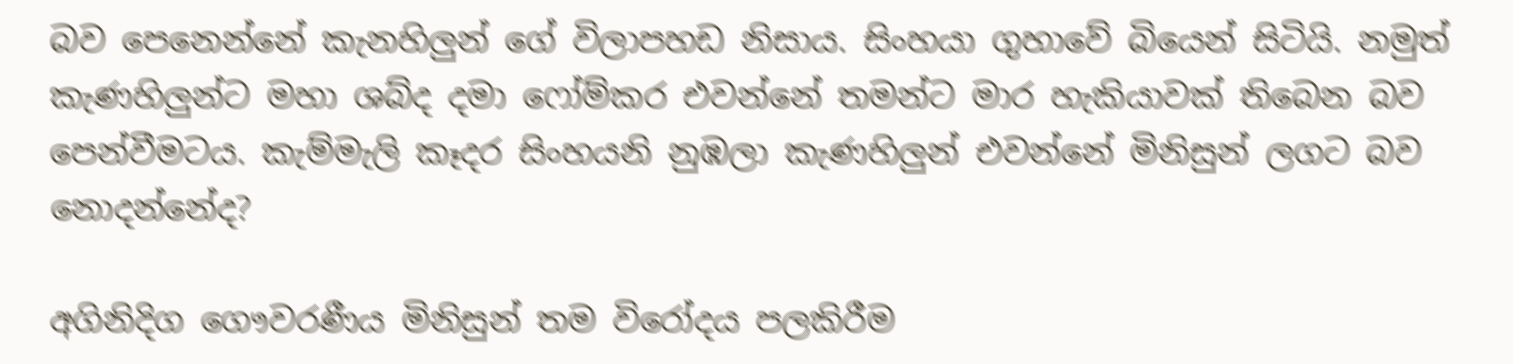බව පෙනෙන්නේ කැනහිලුන් ගේ විලාපහඩ නිසාය. සිංහයා ගුහාවේ බියෙන් සිටියි. නමුත් කැණහිලුන්ට මහා ශබ්ද දමා ෆෝම්කර එවන්නේ තමන්ට මාර හැකියාවක් තිබෙන බව පෙන්වීමටය. කැම්මැලි කෑදර සිංහයනි නුඹලා කැණහිලුන් එවන්නේ මිනිසුන් ලගට බව නොදන්නේද?

අගිනිදිග ගෞවරණීය මිනිසුන් තම විරෝදය පලකිරීම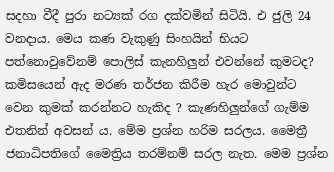සදහා වීදී පුරා නට්‍යක් රග දක්වමින් සිටියි. එ ජුලි 24 වනදාය. මෙය කණ වැකුණු සිංහයින් භියට පත්නොවුවේනම් පොලිස් කැනහිලුන් එවන්නේ කුමටද? කමිසයෙන් ඇද මරණ තර්ජන කිරීම හැර මොවුන්ට වෙන කුමක් කරන්නට හැකිද ? කැණහිලුන්ගේ ගැම්ම එතනින් අවසන්‍ ය. මේම ප්‍රශ්න හරිම සරලය. මෛත්‍රී ජනාධිපතිගේ මෛත්‍රිය තරම්නම් සරල නැත. මෙම ප්‍රශ්න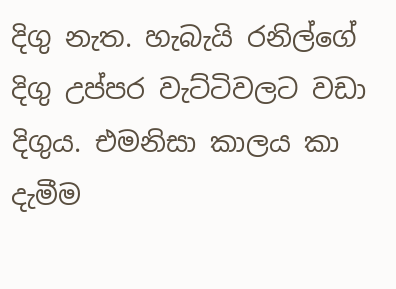දිගු නැත. හැබැයි රනිල්ගේ දිගු උප්පර වැට්ටිවලට වඩා දිගුය. එමනිසා කාලය කා දැමීම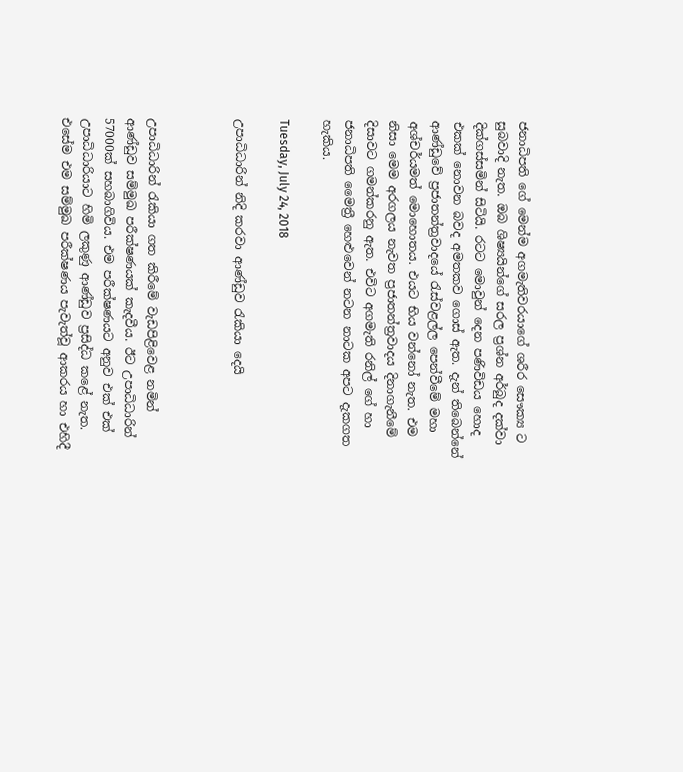ජනාධිපති ගේ මෙන්ම අගමැතිවරයාගේ ශරීර සෞක්‍ය ට සුබවාදි නැත. ඔබ ශිෂ්‍යයින්ගේ සරල ප්‍රශ්න අර්බුද දක්වා දික්ගස්සමින් සිටියි. රටට මොවුන් දෙන පණිවිඩය හොද එකක් නොවන බවද අමතකව ගොස් ඇත. දැන් තිබෙන්නේ ආණ්ඩුවේ ප්‍රජාතන්ත්‍රවාදයේ රැස්වළල්ල පෙන්වීමේ මහා අශ්චර්යමත් මොහොතය. එයට භිය වන්නෝ නැත. එම නිසා මෙම අරගලය නැවත ප්‍රජාතන්ත්‍රවාදය දිනාගැනීමේ දිසාවට ගමන්කරනු ඇත. එවිට අගමැති රනිල් ගේ හා ජනාධිපති මෛත්‍රී හෙළුවෙන් නටන නාටක අපට දැකගත හැකිය.

Tuesday, July 24, 2018

උපාධිධාරින් නිදි කරවා ආණ්ඩුව රැකියා දෙයි



උපාධිධාරින් රැකියා ගත කිරීමේ වැඩපිළිවෙළ නමින් ආණ්ඩුව සම්මුඛ පරීක්ෂණයක් කැදවීය. ඊට උපාධිධාරින් 57000ක් සහබාගිවිය. එම පරීක්ෂණයට අනුව එක් එක් උපාධිධාරියාට හිමි ලකුණු ආණ්ඩුව ප්‍රසිද්ධ කළේ නැත. එසේම එම සම්මුඛ පරීක්ෂණය පැවැත්වූ ආකරය හා එහිදී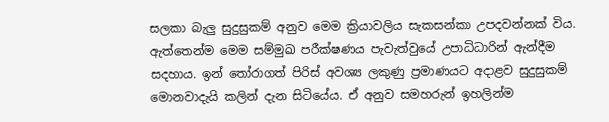සලකා බැලු සුදුසුකම් අනුව මෙම ක්‍රියාවලිය සැකසන්කා උපදවන්නක් විය. ඇත්තෙන්ම මෙම සම්මුඛ පරීක්ෂණය පැවැත්වුයේ උපාධිධාරින් ඇන්දීම සදහාය. ඉන් තෝරාගත් පිරිස් අවශ්‍ය ලකුණු ප්‍රමාණයට අදාළව සුදුසුකම් මොනවාදැයි කලින් දැන සිටියේය. ඒ අනුව සමහරුන් ඉහලින්ම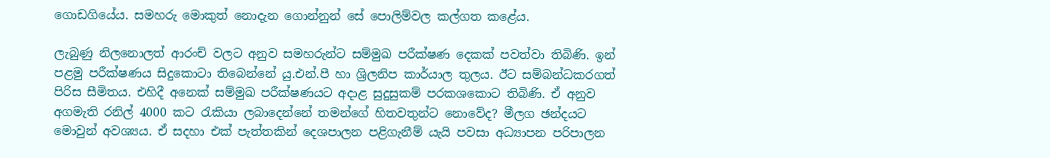ගොඩගියේය. සමහරු මොකුත් නොදැන ගොන්නුන් සේ පොලිම්වල කල්ගත කළේය.

ලැබුණු නිලනොලත් ආරංච් වලට අනුව සමහරුන්ට සම්මුඛ පරීක්ෂණ දෙකක් පවත්වා තිබිණි. ඉන් පළමු පරීක්ෂණය සිදුකොටා තිබෙන්නේ යු.එන්.පී හා ශ්‍රිලනිප කාර්යාල තුලය. ඊට සම්බන්ධකරගත් පිරිස සීමිතය. එහිදී අනෙක් සම්මුඛ පරීක්ෂණයට අදාළ සුදුසුකම් පරකශකොට තිබිණි. ඒ අනුව අගමැති රනිල් 4000 කට රැකියා ලබාදෙන්නේ තමන්ගේ හිතවතුන්ට නොවේද? මීලග ඡන්දයට මොවුන් අවශ්‍යය. ඒ සදහා එක් පැත්තකින් දෙශපාලන පළිගැනීම් යැයි පවසා අධ්‍යාපන පරිපාලන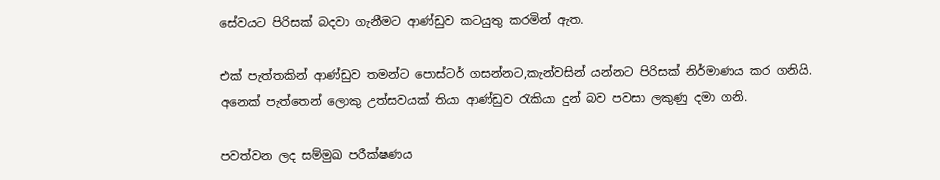සේවයට පිරිසක් බදවා ගැනීමට ආණ්ඩුව කටයුතු කරමින් ඇත.

එක් පැත්තකින් ආණ්ඩුව තමන්ට පොස්ටර් ගසන්නට,කැන්වසින් යන්නට පිරිසක් නිර්මාණය කර ගනියි. අනෙක් පැත්තෙන් ලොකු උත්සවයක් තියා ආණ්ඩුව රැකියා දුන් බව පවසා ලකුණු දමා ගනි.

පවත්වන ලද සම්මුඛ පරීක්ෂණය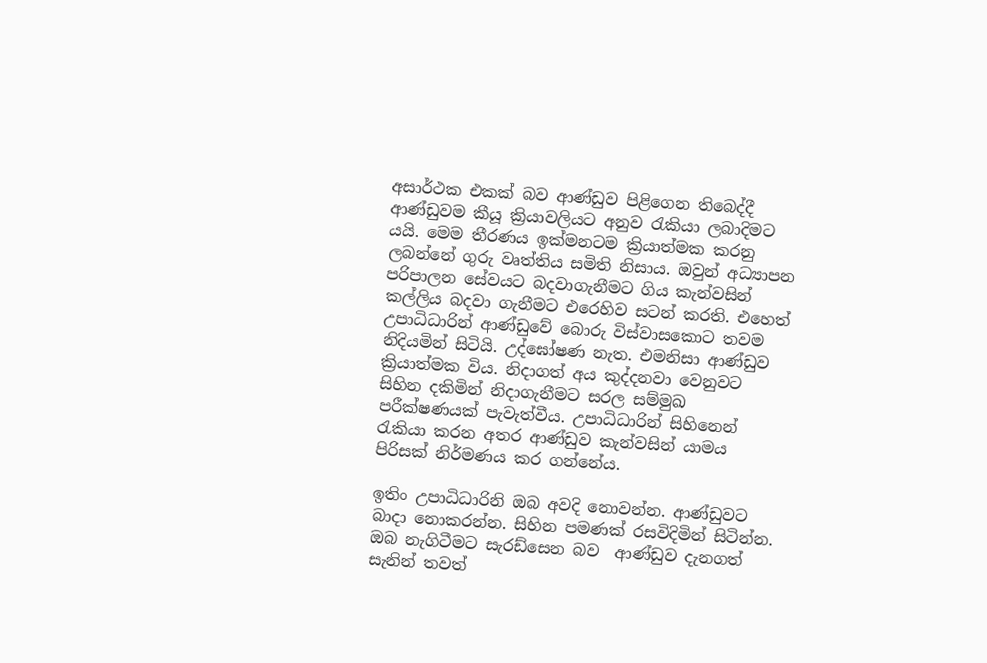අසාර්ථක එකක් බව ආණ්ඩුව පිළිගෙන තිබෙද්දී ආණ්ඩුවම කීයූ ක්‍රියාවලියට අනුව රැකියා ලබාදිමට යයි. මෙම තීරණය ඉක්මනටම ක්‍රියාත්මක කරනු ලබන්නේ ගුරු වෘත්තිය සමිති නිසාය. ඔවුන් අධ්‍යාපන පරිපාලන සේවයට බදවාගැනීමට ගිය කැන්වසින් කල්ලිය බදවා ගැනීමට එරෙහිව සටන් කරති. එහෙත් උපාධිධාරින් ආණ්ඩුවේ බොරු විස්වාසකොට තවම නිදියමින් සිටියි. උද්ඝෝෂණ නැත. එමනිසා ආණ්ඩුව ක්‍රියාත්මක විය. නිදාගත් අය කුද්දනවා වෙනුවට සිහින දකිමින් නිදාගැනීමට සරල සම්මුඛ පරීක්ෂණයක් පැවැත්වීය. උපාධිධාරින් සිහිනෙන් රැකියා කරන අතර ආණ්ඩුව කැන්වසින් යාමය පිරිසක් නිර්මණය කර ගන්නේය.

ඉතිං උපාධිධාරිනි ඔබ අවදි නොවන්න. ආණ්ඩුවට බාදා නොකරන්න. සිහින පමණක් රසවිදිමින් සිටින්න. ඔබ නැගිටීමට සැරඩ්සෙන බව  ආණ්ඩුව දැනගත් සැනින් තවත්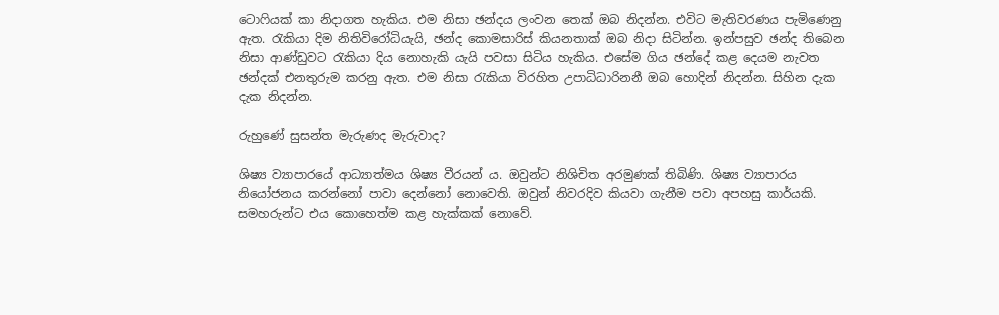ටොෆියක් කා නිදාගත හැකිය. එම නිසා ඡන්දය ලංවන තෙක් ඔබ නිදන්න. එවිට මැතිවරණය පැමිණෙනු ඇත. රැකියා දිම නිතිවිරෝධියැයි, ඡන්ද කොමසාරිස් කියනතාක් ඔබ නිදා සිටින්න. ඉන්පසුව ඡන්ද තිබෙන නිසා ආණ්ඩුවට රැකියා දිය නොහැකි යැයි පවසා සිටිය හැකිය. එසේම ගිය ඡන්දේ කළ දෙයම නැවත ඡන්දක් එනතුරුම කරනු ඇත. එම නිසා රැකියා විරහිත උපාධිධාරිනනී ඔබ හොදින් නිදන්න. සිහින දැක දැක නිදන්න.

රුහුණේ සුසන්ත මැරුණද මැරුවාද?

ශිෂ්‍ය ව්‍යාපාරයේ ආධ්‍යාත්මය ශිෂ්‍ය වීරයන්‍ ය. ඔවුන්ට නිශිචිත අරමුණක් තිබිණි. ශිෂ්‍ය ව්‍යාපාරය  නියෝජනය කරන්නෝ පාවා දෙන්නෝ නොවෙති. ඔවුන් නිවරදිව කියවා ගැනීම පවා අපහසු කාර්යකි. සමහරුන්ට එය කොහෙත්ම කළ හැක්කක් නොවේ.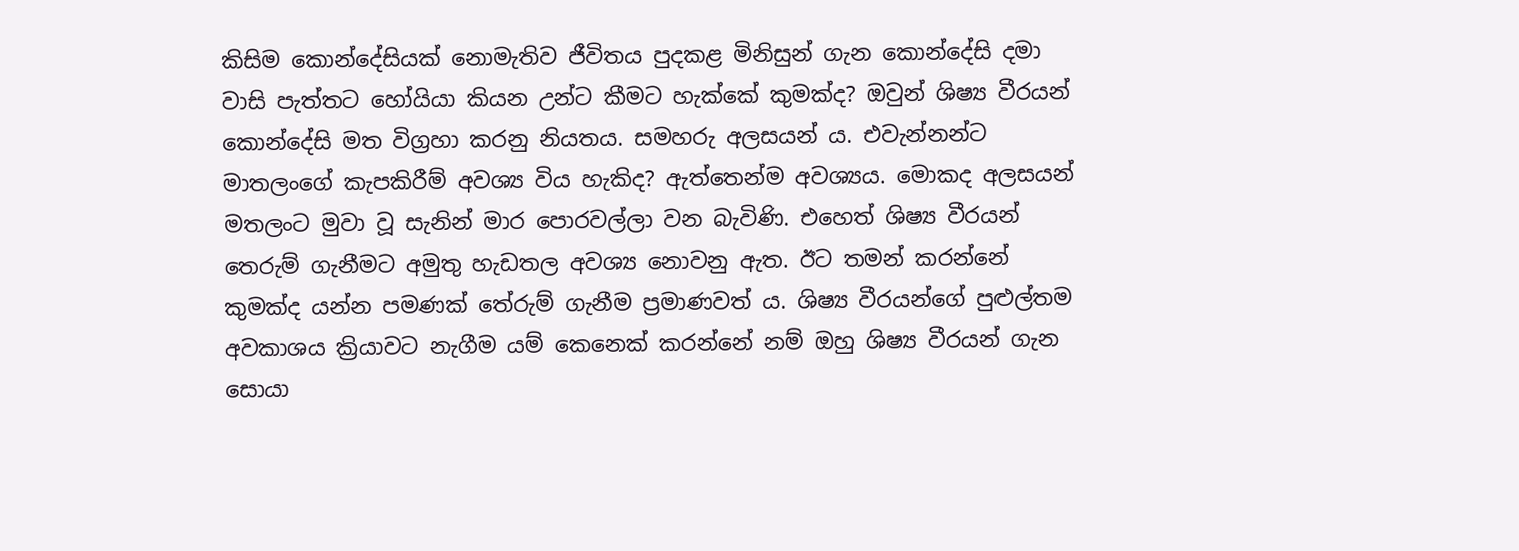කිසිම කොන්දේසියක් නොමැතිව ජීවිතය පුදකළ මිනිසුන් ගැන කොන්දේසි දමා වාසි පැත්තට හෝයියා කියන උන්ට කීමට හැක්කේ කුමක්ද? ඔවුන් ශිෂ්‍ය වීරයන් කොන්දේසි මත විග්‍රහා කරනු නියතය. සමහරු අලසයන්‍ ය. එවැන්නන්ට මාතලංගේ කැපකිරීම් අවශ්‍ය විය හැකිද? ඇත්තෙන්ම අවශ්‍යය. මොකද අලසයන් මතලංට මුවා වූ සැනින් මාර පොරවල්ලා වන බැවිණි. එහෙත් ශිෂ්‍ය වීරයන් තෙරුම් ගැනීමට අමුතු හැඩතල අවශ්‍ය නොවනු ඇත. ඊට තමන් කරන්නේ කුමක්ද යන්න පමණක් තේරුම් ගැනීම ප්‍රමාණවත් ය. ශිෂ්‍ය වීරයන්ගේ පුළුල්තම අවකාශය ක්‍රියාවට නැගීම යම් කෙනෙක් කරන්නේ නම් ඔහු ශිෂ්‍ය වීරයන් ගැන සොයා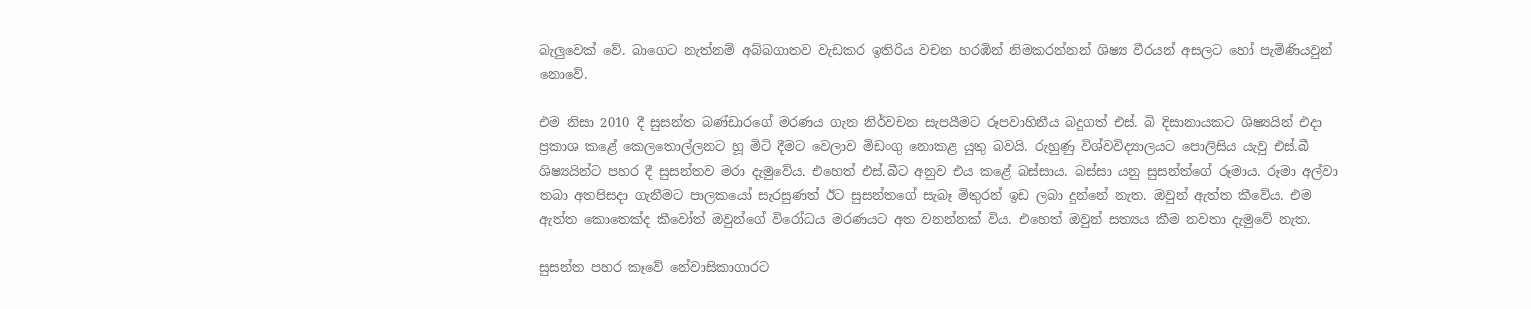බැලුවෙක් වේ. බාගෙට නැත්නම් අබ්බගාතව වැඩකර ඉතිරිය වචන හරඹින් නිමකරන්නන් ශිෂ්‍ය වීරයන් අසලට හෝ පැමිණියවුන් නොවේ.

එම නිසා 2010 දී සුසන්ත බණ්ඩාරගේ මරණය ගැන නිර්වචන සැපයීමට රූපවාහිනීය බදුගත් එස්. බි දිසානායකට ශිෂ්‍යයින් එදා ප්‍රකාශ කළේ කෙලතොල්ලනට හූ මිටි දීමට වෙලාව මිඩංගු නොකළ යුතු බවයි. රුහුණු විශ්වවිද්‍යාලයට පොලිසිය යැවු එස්.බී ශිෂ්‍යයින්ට පහර දී සුසන්තව මරා දැමුවේය. එහෙත් එස්.බීට අනුව එය කළේ බස්සාය. බස්සා යනු සුසන්ත්ගේ රූමාය. රූමා අල්වා තබා අතපිසදා ගැනීමට පාලකයෝ සැරසුණත් ඊට සුසන්තගේ සැබෑ මිතුරන් ඉඩ ලබා දුන්නේ නැත. ඔවුන් ඇත්ත කීවේය. එම ඇත්ත කොතෙක්ද කීවෝත් ඔවුන්ගේ විරෝධය මරණයට අත වනන්නක් විය. එහෙත් ඔවුන් සත්‍යය කීම නවතා දැමුවේ නැත.

සුසන්ත පහර කෑවේ නේවාසිකාගාරට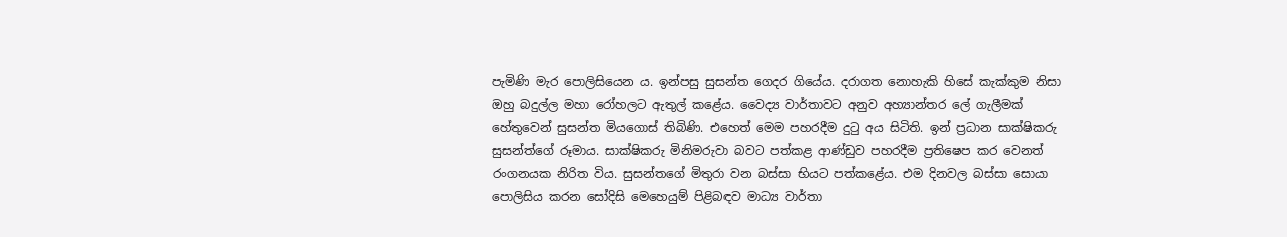පැමිණි මැර පොලිසියෙන ය. ඉන්පසු සුසන්ත ගෙදර ගියේය. දරාගත නොහැකි හිසේ කැක්කුම නිසා ඔහු බදුල්ල මහා රෝහලට ඇතුල් කළේය. වෛද්‍ය වාර්තාවට අනුව අහ්‍යාන්තර ලේ ගැලීමක් හේතුවෙන් සුසන්ත මියගොස් තිබිණි. එහෙත් මෙම පහරදීම දුටු අය සිටිති. ඉන් ප්‍රධාන සාක්ෂිකරු සුසන්ත්ගේ රූමාය. සාක්ෂිකරු මිනිමරුවා බවට පත්කළ ආණ්ඩුව පහරදීම ප්‍රතිෂෙප කර වෙනත් රංගනයක නිරිත විය. සුසන්තගේ මිතුරා වන බස්සා භියට පත්කළේය. එම දිනවල බස්සා සොයා පොලිසිය කරන සෝදිසි මෙහෙයුම් පිළිබඳව මාධ්‍ය වාර්තා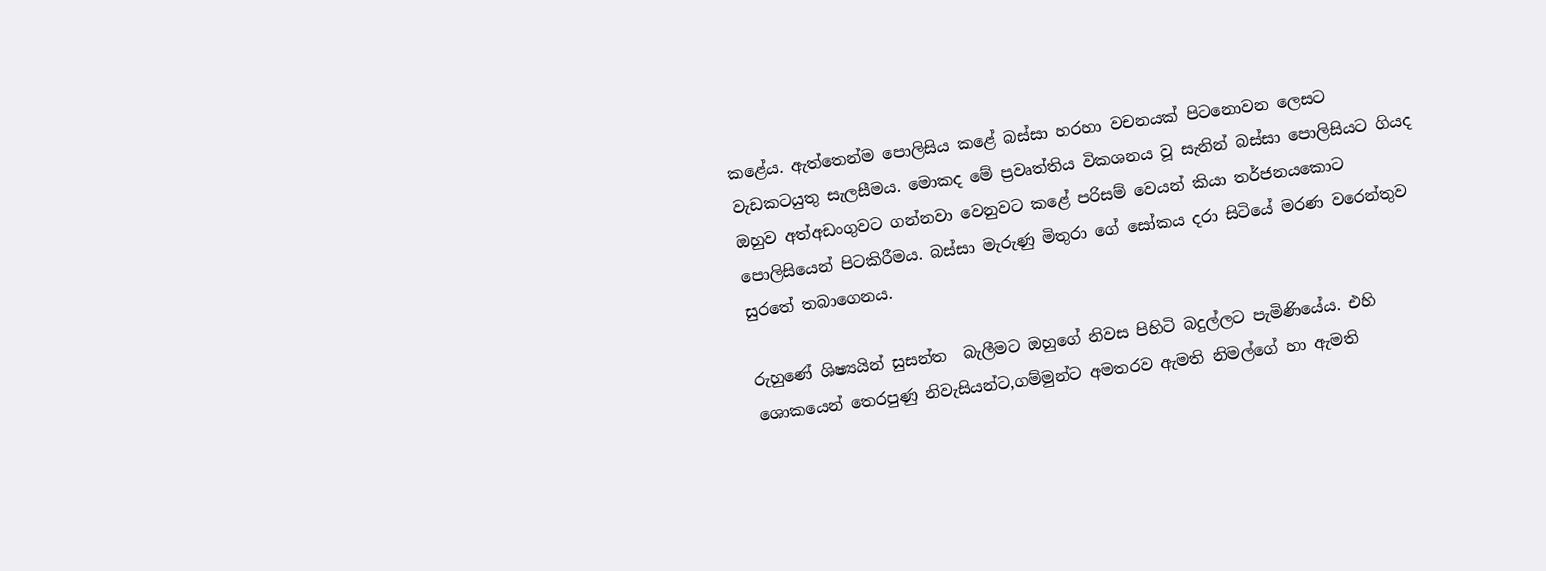කළේය. ඇත්තෙන්ම පොලිසිය කළේ බස්සා හරහා වචනයක් පිටනොවන ලෙසට වැඩකටයුතු සැලසීමය. මොකද මේ ප්‍රවෘත්තිය විකශනය වූ සැනින් බස්සා පොලිසියට ගියද ඔහුව අත්අඩංගුවට ගන්නවා වෙනුවට කළේ පරිසම් වෙයන් කියා තර්ජනයකොට පොලිසියෙන් පිටකිරීමය. බස්සා මැරුණු මිතුරා ගේ සෝකය දරා සිටියේ මරණ වරෙන්තුව සුරතේ තබාගෙනය.

රුහුණේ ශිෂ්‍යයින් සුසන්ත  බැලීමට ඔහුගේ නිවස පිහිටි බදුල්ලට පැමිණියේය. එහි ශොකයෙන් තෙරපුණු නිවැසියන්ට,ගම්මුන්ට අමතරව ඇමති නිමල්ගේ හා ඇමති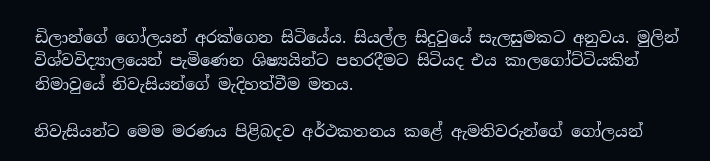ඩිලාන්ගේ ගෝලයන් අරක්ගෙන සිටියේය. සියල්ල සිදුවුයේ සැලසුමකට අනුවය. මුලින් විශ්වවිද්‍යාලයෙන් පැමිණෙන ශිෂ්‍යයින්ට පහරදීමට සිටියද එය කාලගෝට්ටියකින් නිමාවුයේ නිවැසියන්ගේ මැදිහත්වීම මතය.

නිවැසියන්ට මෙම මරණය පිළිබදව අර්ථකතනය කළේ ඇමතිවරුන්ගේ ගෝලයන්‍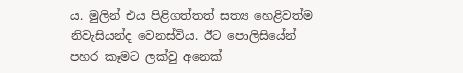ය. මුලින් එය පිළිගත්තත් සත්‍ය හෙළිවත්ම නිවැසියන්ද වෙනස්විය. ඊට පොලිසියේන් පහර කෑමට ලක්වු අනෙක්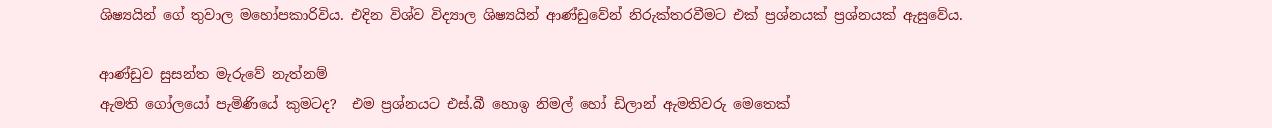ශිෂ්‍යයින් ගේ තුවාල මහෝපකාරිවිය. එදින විශ්ව විද්‍යාල ශිෂ්‍යයින් ආණ්ඩුවේන් නිරුක්තරවීමට එක් ප්‍රශ්නයක් ප්‍රශ්නයක් ඇසුවේය.

ආණ්ඩුව සුසන්ත මැරුවේ නැත්නම්
ඇමති ගෝලයෝ පැමිණියේ කුමටද?  එම ප්‍රශ්නයට එස්.බී හොඉ නිමල් හෝ ඩිලාන් ඇමතිවරු මෙතෙක්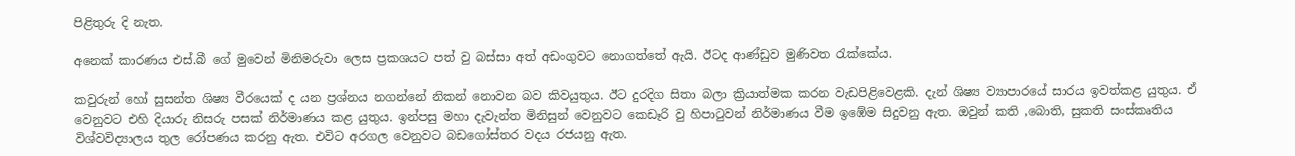පිළිතුරු දි නැත.

අනෙක් කාරණය එස්.බී ගේ මුවෙන් මිනිමරුවා ලෙස ප්‍රකශයට පත් වු බස්සා අත් අඩංගුවට නොගත්තේ ඇයි. ඊටද ආණ්ඩුව මුණිවත රැක්කේය.

කවුරුන් හෝ සුසන්ත ශිෂ්‍ය වීරයෙක් ද යන ප්‍රශ්නය නගන්නේ නිකන් නොවන බව කිවයුතුය. ඊට දුරදිග සිතා බලා ක්‍රියාත්මක කරන වැඩපිළිවෙළකි. දැන් ශිෂ්‍ය ව්‍යාපාරයේ සාරය ඉවත්කළ යුතුය. ඒ වෙනුවට එහි දියාරු නිසරු පසක් නිර්මාණය කළ යුතුය. ඉන්පසු මහා දැවැන්ත මිනිසුන් වෙනුවට කෙඩෑරි වු හිපාටුවන් නිර්මාණය වීම ඉඹේම සිදුවනු ඇත. ඔවුන් කති ,බොති, සුකති සංස්කෘතිය විශ්වවිද්‍යාලය තුල රෝපණය කරනු ඇත. එවිට අරගල වෙනුවට බඩගෝස්තර වදය රජයනු ඇත.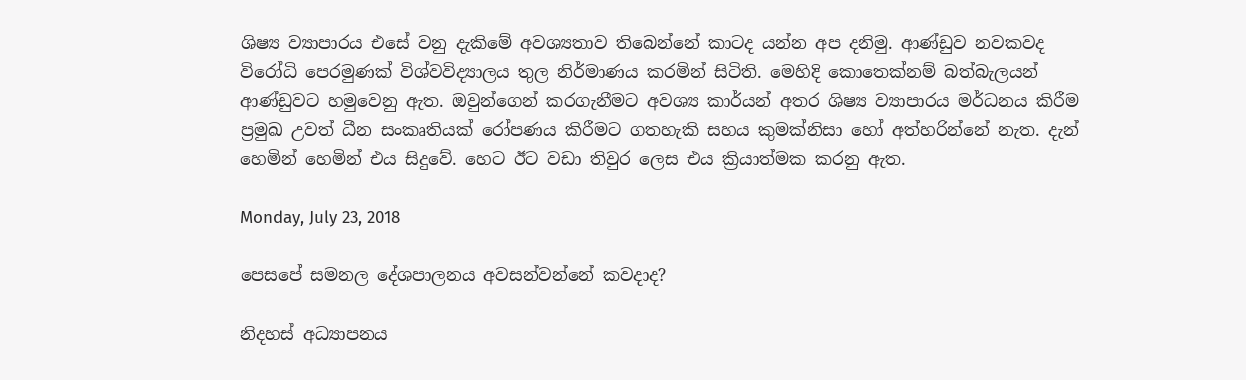ශිෂ්‍ය ව්‍යාපාරය එසේ වනු දැකිමේ අවශ්‍යතාව තිබෙන්නේ කාටද යන්න අප දනිමු. ආණ්ඩුව නවකවද විරෝධි පෙරමුණක් විශ්වවිද්‍යාලය තුල නිර්මාණය කරමින් සිටිති. මෙහිදි කොතෙක්නම් බත්බැලයන් ආණ්ඩුවට හමුවෙනු ඇත. ඔවුන්ගෙන් කරගැනීමට අවශ්‍ය කාර්යන් අතර ශිෂ්‍ය ව්‍යාපාරය මර්ධනය කිරීම ප්‍රමුඛ උවත් ධීන සංකෘතියක් රෝපණය කිරීමට ගතහැකි සහය කුමක්නිසා හෝ අත්හරින්නේ නැත. දැන් හෙමින් හෙමින් එය සිදුවේ. හෙට ඊට වඩා තිවුර ලෙස එය ක්‍රියාත්මක කරනු ඇත.

Monday, July 23, 2018

පෙසපේ සමනල දේශපාලනය අවසන්වන්නේ කවදාද?

නිදහස් අධ්‍යාපනය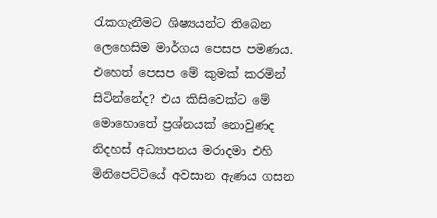රැකගැනීමට ශිෂ්‍යයන්ට තිබෙන ලෙහෙසිම මාර්ගය පෙසප පමණය. එහෙත් පෙසප මේ කුමක් කරමින් සිටින්නේද? එය කිසිවෙක්ට මේ මොහොතේ ප්‍රශ්නයක් නොවුණද නිදහස් අධ්‍යාපනය මරාදමා එහි මිනිපෙට්ටියේ අවසාන ඇණය ගසන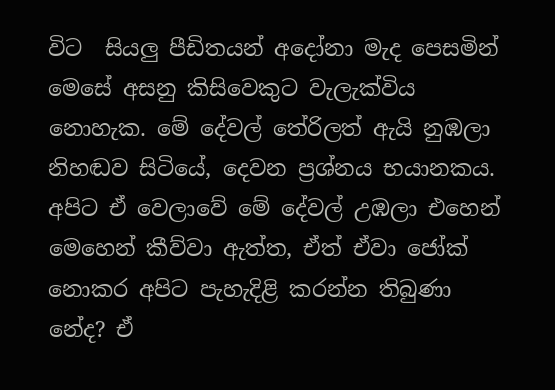විට  සියලු පීඩිතයන් අදෝනා මැද පෙසමින් මෙසේ අසනු කිසිවෙකුට වැලැක්විය නොහැක. මේ දේවල් තේරිලත් ඇයි නුඹලා නිහඬව සිටියේ, දෙවන ප්‍රශ්නය භයානකය. අපිට ඒ වෙලාවේ මේ දේවල් උඹලා එහෙන් මෙහෙන් කීව්වා ඇත්ත, ඒත් ඒවා ජෝක් නොකර අපිට පැහැදිළි කරන්න තිබුණා නේද? ඒ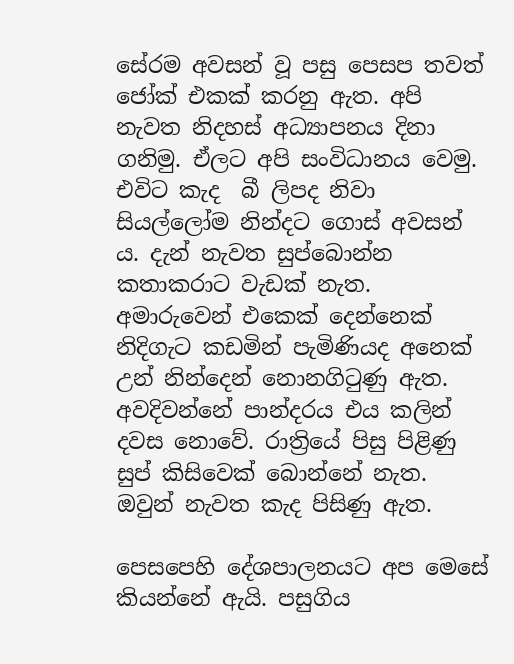සේරම අවසන් වූ පසු පෙසප තවත් ජෝක් එකක් කරනු ඇත. අපි නැවත නිදහස් අධ්‍යාපනය දිනා ගනිමු. ඒලට අපි සංවිධානය වෙමු. එවිට කැද  බී ලිපද නිවා සියල්ලෝම නින්දට ගොස් අවසන්‍ ය. දැන් නැවත සුප්බොන්න කතාකරාට වැඩක් නැත. අමාරුවෙන් එකෙක් දෙන්නෙක් නිදිගැට කඩමින් පැමිණියද අනෙක් උන් නින්දෙන් නොනගිටුණු ඇත. අවදිවන්නේ පාන්දරය එය කලින් දවස නොවේ. රාත්‍රියේ පිසු පිළිණු සුප් කිසිවෙක් බොන්නේ නැත. ඔවුන් නැවත කැද පිසිණු ඇත.

පෙසපෙහි දේශපාලනයට අප මෙසේ කියන්නේ ඇයි. පසුගිය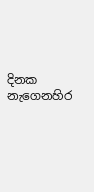දිනක නැගෙනහිර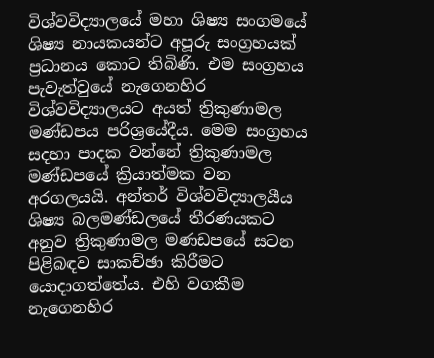විශ්වවිද්‍යාලයේ මහා ශිෂ්‍ය සංගමයේ ශිෂ්‍ය නායකයන්ට අපූරු සංග්‍රහයක් ප්‍රධානය කොට තිබිණි. එම සංග්‍රහය පැවැත්වුයේ නැගෙනහිර විශ්වවිද්‍යාලයට අයත් ත්‍රිකුණාමල මණ්ඩපය පරිශ්‍රයේදීය. මෙම සංග්‍රහය සදහා පාදක වන්නේ ත්‍රිකුණාමල මණ්ඩපයේ ක්‍රියාත්මක වන අරගලයයි. අන්තර් විශ්වවිද්‍යාලයීය ශිෂ්‍ය බලමණ්ඩලයේ තීරණයකට අනුව ත්‍රිකුණාමල මණඩපයේ සටන පිළිබඳව සාකච්ඡා කිරීමට යොදාගත්තේය. එහි වගකීම නැගෙනහිර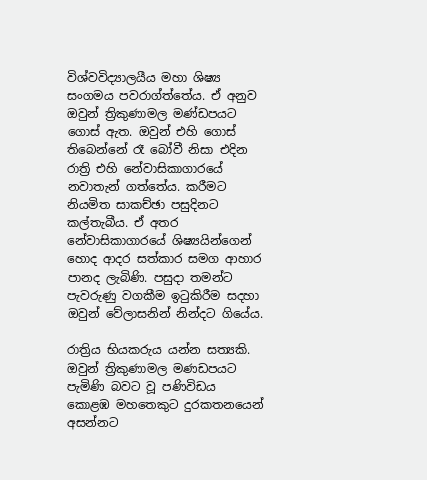විශ්වවිද්‍යාලයීය මහා ශිෂ්‍ය සංගමය පවරාග්ත්තේය. ඒ අනුව ඔවුන් ත්‍රිකුණාමල මණ්ඩපයට ගොස් ඇත. ඔවුන් එහි ගොස් තිබෙන්නේ රෑ බෝවී නිසා එදින රාත්‍රි එහි නේවාසිකාගාරයේ නවාතැන් ගත්තේය. කරීමට නියමිත සාකච්ඡා පසුදිනට කල්තැබීය. ඒ අතර නේවාසිකාගාරයේ ශිෂ්‍යයින්ගෙන් හොද ආදර සත්කාර සමග ආහාර පානද ලැබිණි. පසුදා තමන්ට පැවරුණු වගකීම ඉටුකිරීම සදහා ඔවුන් වේලාසනින් නින්දට ගියේය.

රාත්‍රිය භියකරුය යන්න සත්‍යකි. ඔවුන් ත්‍රිකුණාමල මණඩපයට පැමිණි බවට වූ පණිවිඩය කොළඹ මහතෙකුට දුරකතනයෙන් අසන්නට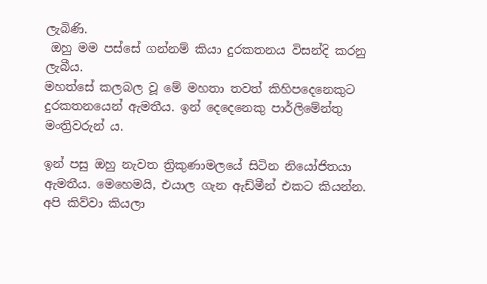ලැබිණි.
 ඔහු මම පස්සේ ගන්නම් කියා දුරකතනය විසන්දි කරනු ලැබීය.
මහත්සේ කලබල වූ මේ මහතා තවත් කිහිපදෙනෙකුට දුරකතනයෙන් ඇමතීය. ඉන් දෙදෙනෙකු පාර්ලිමේන්තු මංත්‍රිවරුන්‍ ය.

ඉන් පසු ඔහු නැවත ත්‍රිකුණාමලයේ සිටින නියෝජිතයා ඇමතීය. මෙහෙමයි, එයාල ගැන ඇඩ්මීන් එකට කියන්න. අපි කිව්වා කියලා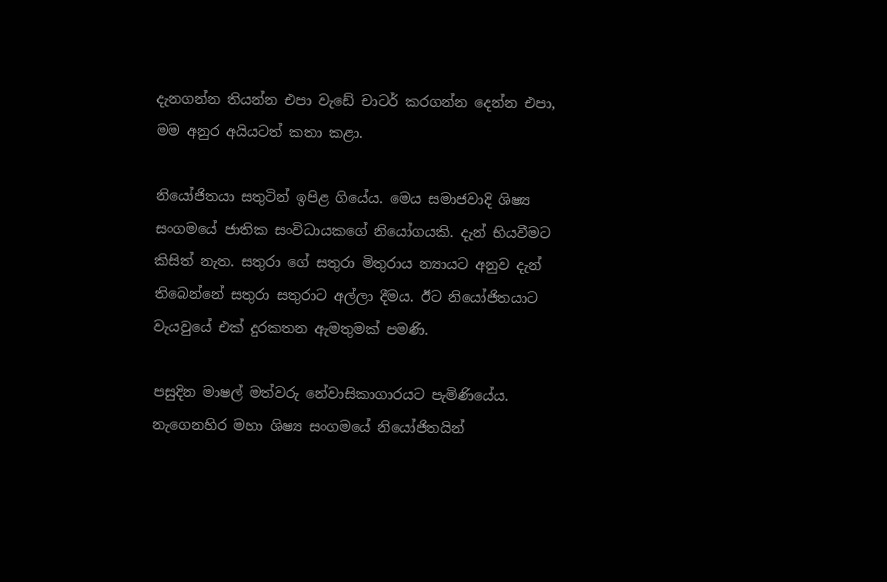දැනගන්න තියන්න එපා වැඩේ චාටර් කරගන්න දෙන්න එපා, මම අනුර අයියටත් කතා කළා.

නියෝජිතයා සතුටින් ඉපිළ ගියේය. මෙය සමාජවාදි ශිෂ්‍ය සංගමයේ ජාතික සංවිධායකගේ නියෝගයකි. දැන් භියවීමට කිසිත් නැත. සතුරා ගේ සතුරා මිතුරාය න්‍යායට අනුව දැන් තිබෙන්නේ සතුරා සතුරාට අල්ලා දීමය. ඊට නියෝජිතයාට වැයවුයේ එක් දුරකතන ඇමතුමක් පමණි.

පසුදින මාෂල් මත්වරු නේවාසිකාගාරයට පැමිණියේය. නැගෙනහිර මහා ශිෂ්‍ය සංගමයේ නියෝජිතයින්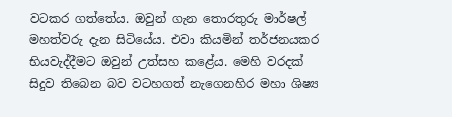වටකර ගත්තේය. ඔවුන් ගැන තොරතුරු මාර්ෂල් මහත්වරු දැන සිටියේය. එවා කියමින් තර්ජනයකර භියවැද්දීමට ඔවුන් උත්සහ කළේය. මෙහි වරදක් සිදුව තිබෙන බව වටහගත් නැගෙනහිර මහා ශිෂ්‍ය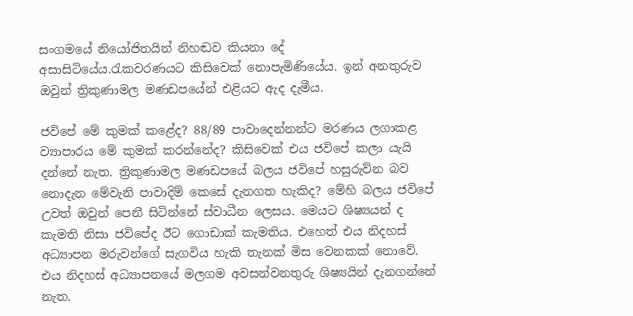සංගමයේ නියෝජිතයින් නිහඬව කියනා දේ අසාසිටියේය.රැකවරණයට කිසිවෙක් නොපැමිණියේය. ඉන් අනතුරුව ඔවුන් ත්‍රිකුණාමල මණඩපයේන් එළියට ඇද දැමීය.

ජවිපේ මේ කුමක් කළේද? 88/89 පාවාදෙන්නන්ට මරණය ලගාකළ ව්‍යාපාරය මේ කුමක් කරන්නේද? කිසිවෙක් එය ජවිපේ කලා යැයි දන්නේ නැත. ත්‍රිකුණාමල මණඩපයේ බලය ජවිපේ හසුරුව්න බව නොදැන මේවැනි පාවාදිම් කෙසේ දැනගත හැකිද? මේහි බලය ජවිපේ උවත් ඔවුන් පෙනී සිටින්නේ ස්වාධීන ලෙසය. මෙයට ශිෂ්‍යයන් ද කැමති නිසා ජවිපේද ඊට ගොඩාක් කැමතිය. එහෙත් එය නිදහස් අධ්‍යාපන මරුවන්ගේ සැගවිය හැකි තැනක් මිස වෙනකක් නොවේ. එය නිදහස් අධ්‍යාපනයේ මලගම අවසන්වනතුරු ශිෂ්‍යයින් දැනගන්නේ නැත.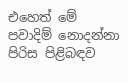එහෙත් මේ පවාදිම් නොදන්නා පිරිස පිළිබඳව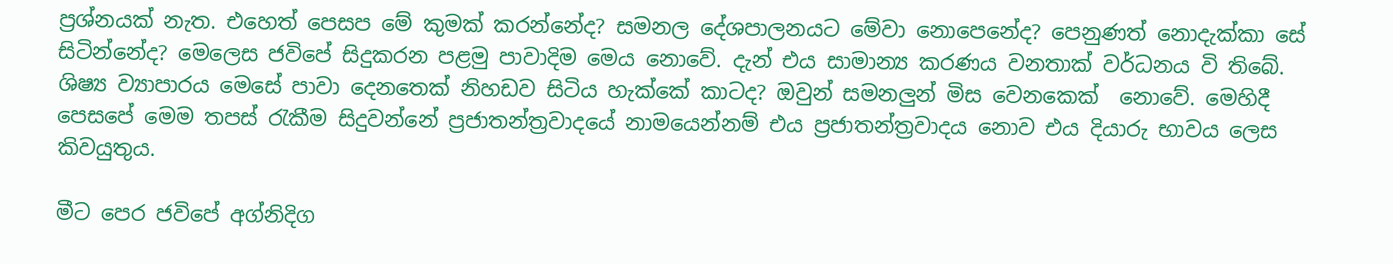ප්‍රශ්නයක් නැත. එහෙත් පෙසප මේ කුමක් කරන්නේද? සමනල දේශපාලනයට මේවා නොපෙනේද? පෙනුණත් නොදැක්කා සේ සිටින්නේද? මෙලෙස ජවිපේ සිදුකරන පළමු පාවාදිම මෙය නොවේ. දැන් එය සාමාන්‍ය කරණය වනතාක් වර්ධනය වි තිබේ. ශිෂ්‍ය ව්‍යාපාරය මෙසේ පාවා දෙනතෙක් නිහඩව සිටිය හැක්කේ කාටද? ඔවුන් සමනලුන් මිස වෙනකෙක්  නොවේ. මෙහිදී පෙසපේ මෙම තපස් රැකීම සිදුවන්නේ ප්‍රජාතන්ත්‍රවාදයේ නාමයෙන්නම් එය ප්‍රජාතන්ත්‍රවාදය නොව එය දියාරු භාවය ලෙස කිවයුතුය.

මීට පෙර ජවිපේ අග්නිදිග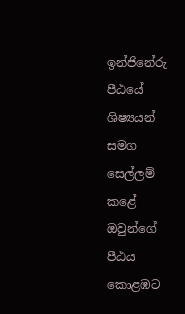ඉන්ජිනේරු  පීඨයේ ශිෂ්‍යයන් සමග සෙල්ලම් කළේ ඔවුන්ගේ පීඨය කොළඹට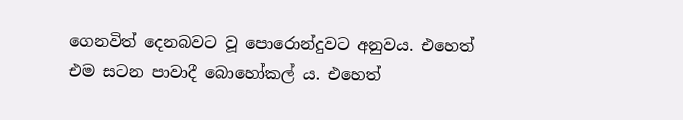ගෙනවිත් දෙනබවට වූ පොරොන්දුවට අනුවය. එහෙත් එම සටන පාවාදී බොහෝකල් ය. එහෙත්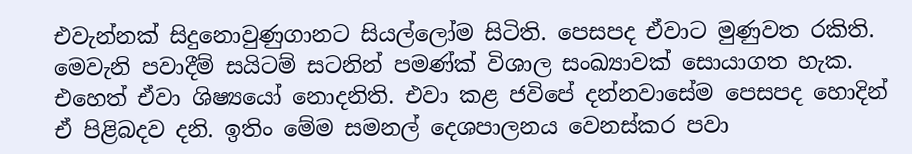එවැන්නක් සිදුනොවුණුගානට සියල්ලෝම සිටිති. පෙසපද ඒවාට මුණුවත රකිති. මෙවැනි පවාදීම් සයිටම් සටනින් පමණ්ක් විශාල සංඛ්‍යාවක් සොයාගත හැක. එහෙත් ඒවා ශිෂ්‍යයෝ නොදනිති. එවා කළ ජවිපේ දන්නවාසේම පෙසපද හොදින් ඒ පිළිබදව දනි. ඉතිං මේම සමනල් දෙශපාලනය වෙනස්කර පවා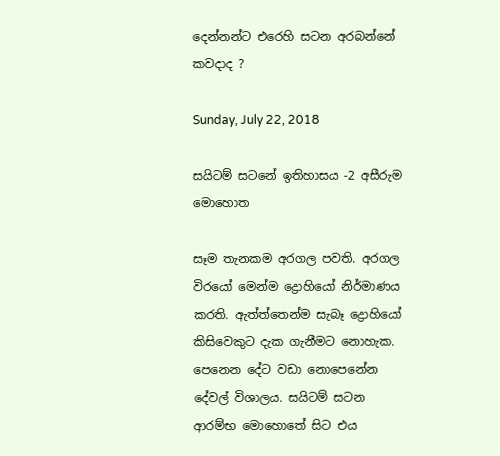දෙන්නන්ට එරෙහි සටන අරබන්නේ කවදාද ?

Sunday, July 22, 2018

සයිටම් සටනේ ඉතිහාසය -2 අසීරුම මොහොත

සෑම තැනකම අරගල පවති. අරගල විරයෝ මෙන්ම ද්‍රොහියෝ නිර්මාණය කරති. ඇත්ත්තෙන්ම සැබෑ ද්‍රොහියෝ කිසිවෙකුට දැක ගැනීමට නොහැක. පෙනෙන දේට වඩා නොපෙනේන දේවල් විශාලය. සයිටම් සටන ආරම්භ මොහොතේ සිට එය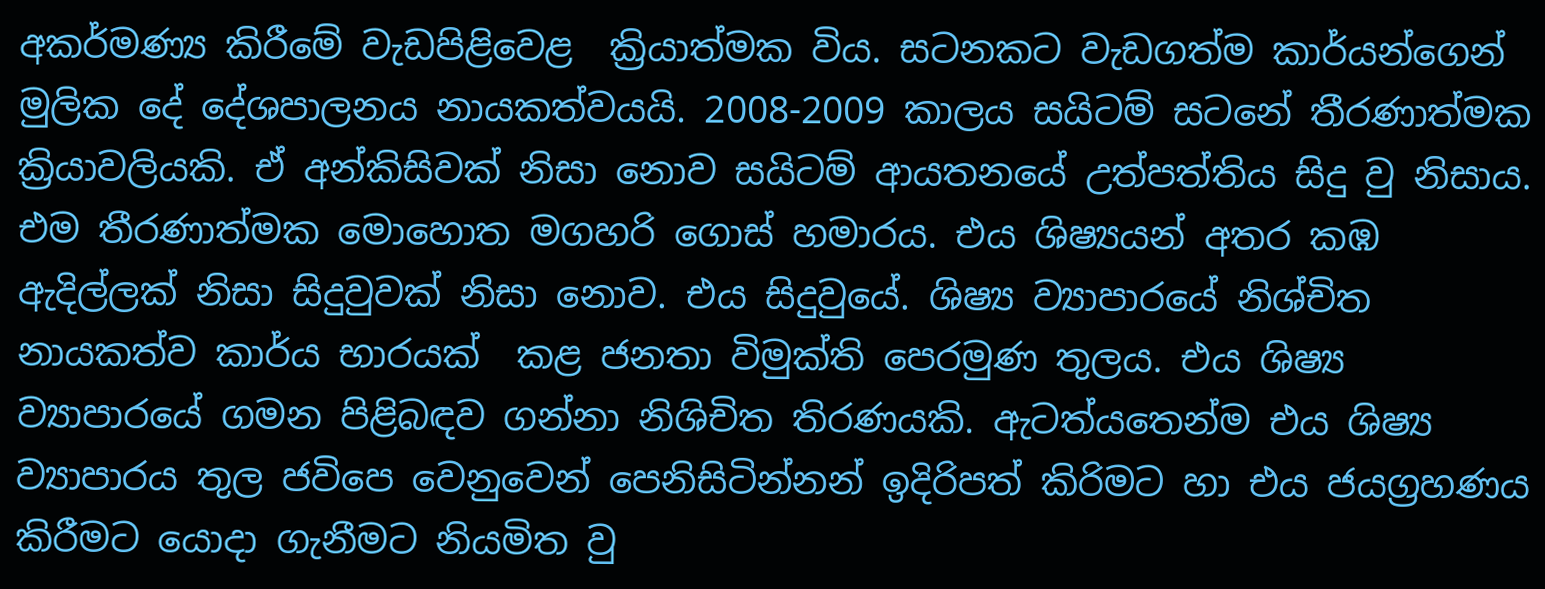අකර්මණ්‍ය කිරීමේ වැඩපිළිවෙළ  ක්‍රියාත්මක විය. සටනකට වැඩගත්ම කාර්යන්ගෙන් මුලික දේ දේශපාලනය නායකත්වයයි. 2008-2009 කාලය සයිටම් සටනේ තීරණාත්මක ක්‍රියාවලියකි. ඒ අන්කිසිවක් නිසා නොව සයිටම් ආයතනයේ උත්පත්තිය සිදු වු නිසාය. එම තීරණාත්මක මොහොත මගහරි ගොස් හමාරය. එය ශිෂ්‍යයන් අතර කඹ ඇදිල්ලක් නිසා සිදුවුවක් නිසා නොව. එය සිදුවුයේ. ශිෂ්‍ය ව්‍යාපාරයේ නිශ්චිත නායකත්ව කාර්ය භාරයක්  කළ ජනතා විමුක්ති පෙරමුණ තුලය. එය ශිෂ්‍ය ව්‍යාපාරයේ ගමන පිළිබඳව ගන්නා නිශිචිත තිරණයකි. ඇටත්යතෙන්ම එය ශිෂ්‍ය ව්‍යාපාරය තුල ජවිපෙ වෙනුවෙන් පෙනිසිටින්නන් ඉදිරිපත් කිරිමට හා එය ජයග්‍රහණය කිරීමට යොදා ගැනීමට නියමිත වු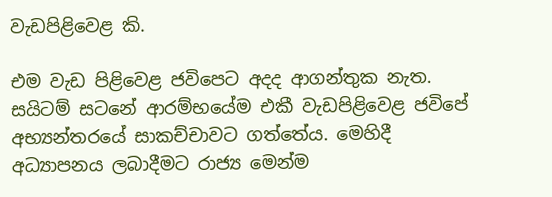වැඩපිළිවෙළ කි.

එම වැඩ පිළිවෙළ ජවිපෙට අදද ආගන්තුක නැත. සයිටම් සටනේ ආරම්භයේම එකී වැඩපිළිවෙළ ජවිපේ අභ්‍යන්තරයේ සාකච්චාවට ගත්තේය. මෙහිදී අධ්‍යාපනය ලබාදීමට රාජ්‍ය මෙන්ම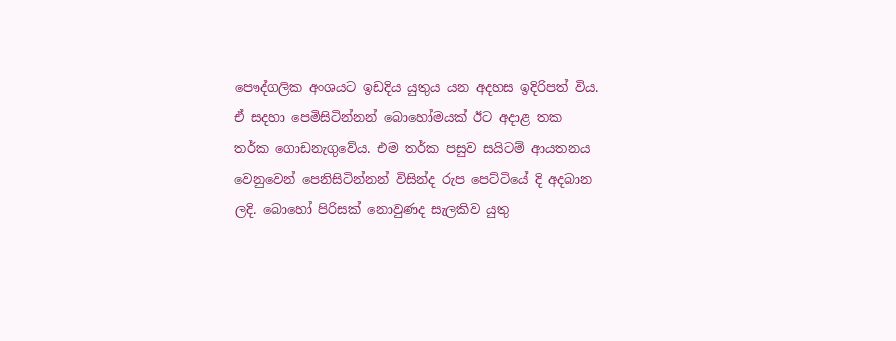පෞද්ගලික අංශයට ඉඩදිය යුතුය යන අදහස ඉදිරිපත් විය. ඒ සදහා පෙමිසිටින්නන් බොහෝමයක් ඊට අදාළ තක තර්ක ගොඩනැගුවේය. එම තර්ක පසුව සයිටම් ආයතනය වෙනුවෙන් පෙනිසිටින්නන් විසින්ද රුප පෙට්ටියේ දි අදබාන ලදි. බොහෝ පිරිසක් නොවුණද සැලකිව යුතු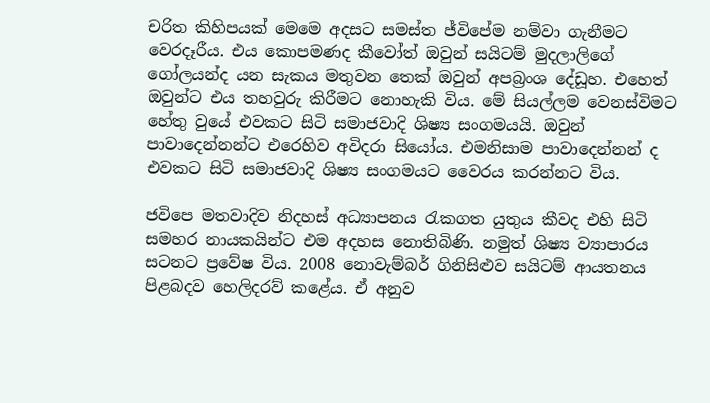චරිත කිහිපයක් මෙමෙ අදසට සමස්ත ජ්විපේම නම්වා ගැනීමට වෙරදෑරීය. එය කොපමණද කීවෝත් ඔවුන් සයිටම් මුදලාලිගේ ගෝලයන්ද යන සැකය මතුවන තෙක් ඔවුන් අපබ්‍රංශ දේඩූහ. එහෙත් ඔවුන්ට එය තහවුරු කිරීමට නොහැකි විය. මේ සියල්ලම වෙනස්විමට හේතු වුයේ එවකට සිටි සමාජවාදි ශිෂ්‍ය සංගමයයි. ඔවුන් පාවාදෙන්නන්ට එරෙහිව අවිදරා සියෝය. එමනිසාම පාවාදෙන්නන් ද එවකට සිටි සමාජවාදි ශිෂ්‍ය සංගමයට වෛරය කරන්නට විය.

ජවිපෙ මතවාදිව නිදහස් අධ්‍යාපනය රැකගත යුතුය කීවද එහි සිටි සමහර නායකයින්ට එම අදහස නොතිබිණි. නමුත් ශිෂ්‍ය ව්‍යාපාරය සටනට ප්‍රවේෂ විය. 2008 නොවැම්බර් ගිනිසිළුව සයිටම් ආයතනය පිළබදව හෙලිදරව් කළේය. ඒ අනුව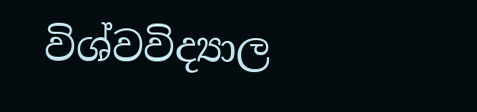විශ්වවිද්‍යාල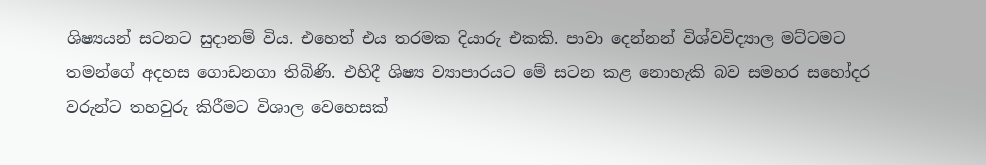ශිෂ්‍යයන් සටනට සුදානම් විය. එහෙත් එය තරමක දියාරු එකකි. පාවා දෙන්නන් විශ්වවිද්‍යාල මට්ටමට තමන්ගේ අදහස ගොඩනගා තිබිණි. එහිදී ශිෂ්‍ය ව්‍යාපාරයට මේ සටන කළ නොහැකි බව සමහර සහෝදර වරුන්ට තහවුරු කිරීමට විශාල වෙහෙසක්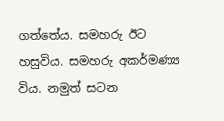ගත්තේය. සමහරු ඊට හසුවිය. සමහරු අකර්මණ්‍ය විය. නමුත් සටන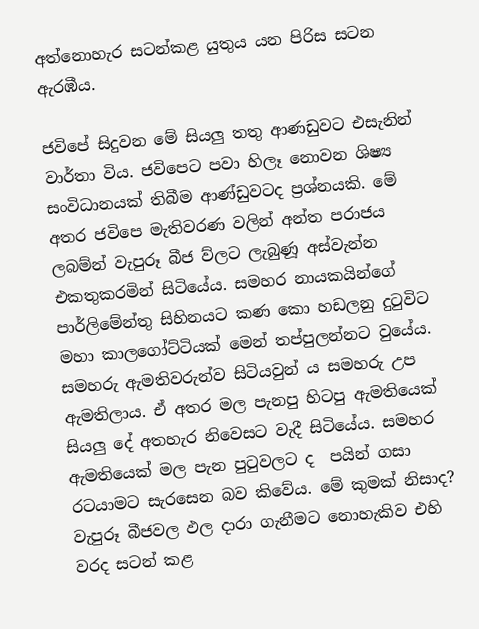අත්නොහැර සටන්කළ යුතුය යන පිරිස සටන ඇරඹීය.

ජවිපේ සිදුවන මේ සියලු තතු ආණඩුවට එසැනින් වාර්තා විය. ජවිපෙට පවා හිලෑ නොවන ශිෂ්‍ය සංවිධානයක් තිබීම ආණ්ඩුවටද ප්‍රශ්නයකි. මේ අතර ජවිපෙ මැතිවරණ වලින් අන්ත පරාජය ලබම්න් වැපුරූ බීජ ව්ලට ලැබුණූ අස්වැන්න එකතුකරමින් සිටියේය. සමහර නායකයින්ගේ පාර්ලිමේන්තු සිහිනයට කණ කො හඩලනු දුටුවිට මහා කාලගෝට්ටියක් මෙන් තප්පුලන්නට වුයේය. සමහරු ඇමතිවරුන්ව සිටියවුන්‍ ය සමහරු උප ඇමතිලාය. ඒ අතර මල පැනපු හිටපු ඇමතියෙක් සියලු දේ අතහැර නිවෙසට වැදී සිටියේය. සමහර ඇමතියෙක් මල පැන පුටුවලට ද  පයින් ගසා රටයාමට සැරසෙන බව කිවේය. මේ කුමක් නිසාද? වැපුරූ බීජවල ඵල දාරා ගැනීමට නොහැකිව එහි වරද සටන් කළ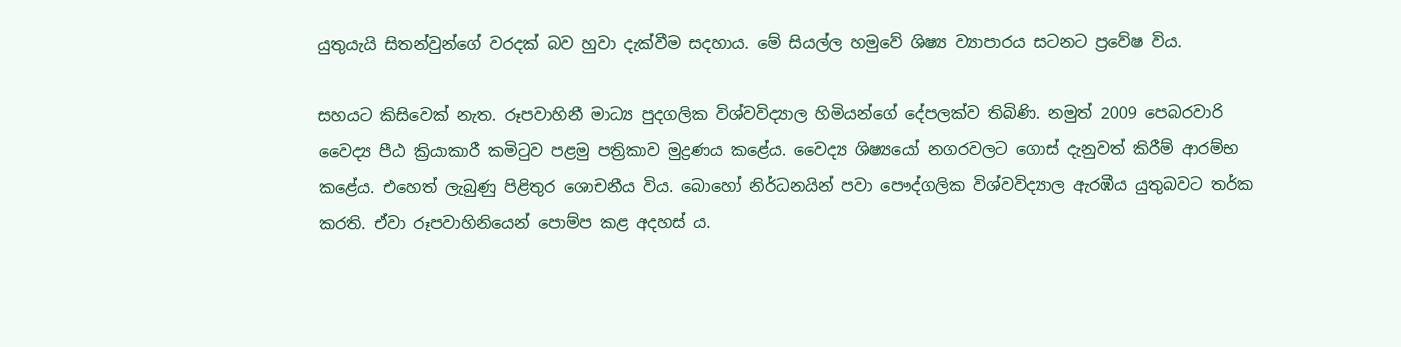යුතුයැයි සිතන්වුන්ගේ වරදක් බව හුවා දැක්වීම සදහාය. මේ සියල්ල හමුවේ ශිෂ්‍ය ව්‍යාපාරය සටනට ප්‍රවේෂ විය.

සහයට කිසිවෙක් නැත. රූපවාහිනී මාධ්‍ය පුදගලික විශ්වවිද්‍යාල හිමියන්ගේ දේපලක්ව තිබිණි. නමුත් 2009 පෙබරවාරි වෛද්‍ය පීඨ ක්‍රියාකාරී කමිටුව පළමු පත්‍රිකාව මුද්‍රණය කළේය. වෛද්‍ය ශිෂ්‍යයෝ නගරවලට ගොස් දැනුවත් කිරීම් ආරම්භ කළේය. එහෙත් ලැබුණු පිළිතුර ශොචනීය විය. බොහෝ නිර්ධනයින් පවා පෞද්ගලික විශ්වවිද්‍යාල ඇරඹීය යුතුබවට තර්ක කරති. ඒවා රූපවාහිනියෙන් පොම්ප කළ අදහස්‍ ය.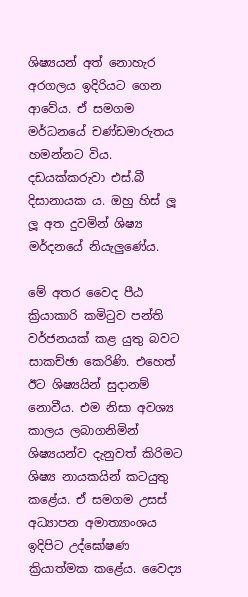ශිෂ්‍යයන් අත් නොහැර අරගලය ඉදිරියට ගෙන ආවේය. ඒ සමගම මර්ධනයේ චණ්ඩමාරුතය හමන්නට විය. දඩයක්කරුවා එස්.බී දිසානායක ය. ඔහු හිස් ලූ ලූ අත දුවමින් ශිෂ්‍ය මර්දනයේ නියැලුණේය.

මේ අතර වෛද පීඨ ක්‍රියාකාරි කමිටුව පන්ති වර්ජනයක් කළ යුතු බවට සාකච්ඡා කෙරිණි. එහෙත් ඊට ශිෂ්‍යයින් සුදානම් නොවීය. එම නිසා අවශ්‍ය කාලය ලබාගනිමින් ශිෂ්‍යයන්ව දැනුවත් කිරිමට ශිෂ්‍ය නායකයින් කටයුතු කළේය. ඒ සමගම උසස් අධ්‍යාපන අමාත්‍යාංශය ඉදිපිට උද්ඝෝෂණ ක්‍රියාත්මක කළේය. වෛද්‍ය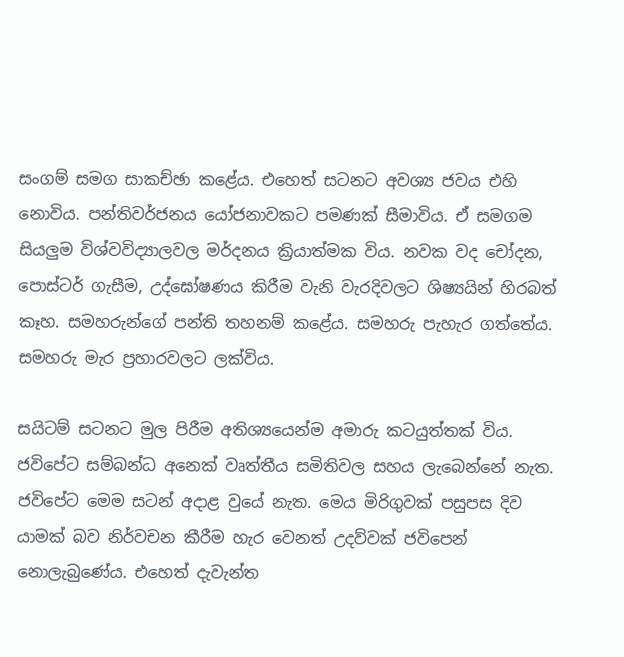සංගම් සමග සාකච්ඡා කළේය. එහෙත් සටනට අවශ්‍ය ජවය එහි නොවිය. පන්තිවර්ජනය යෝජනාවකට පමණක් සීමාවිය. ඒ සමගම සියලුම විශ්වවිද්‍යාලවල මර්දනය ක්‍රියාත්මක විය. නවක වද චෝදන, පොස්ටර් ගැසීම, උද්ඝෝෂණය කිරීම වැනි වැරදිවලට ශිෂ්‍යයින් හිරබත් කෑහ. සමහරුන්ගේ පන්ති තහනම් කළේය. සමහරු පැහැර ගත්තේය. සමහරු මැර ප්‍රහාරවලට ලක්විය.

සයිටම් සටනට මුල පිරීම අතිශ්‍යයෙන්ම අමාරු කටයුත්තක් විය. ජවිපේට සම්බන්ධ අනෙක් වෘත්තීය සමිතිවල සහය ලැබෙන්නේ නැත.  ජවිපේට මෙම සටන් අදාළ වුයේ නැත. මෙය මිරිගුවක් පසුපස දිව යාමක් බව නිර්වචන කීරීම හැර වෙනත් උදව්වක් ජවිපෙන් නොලැබුණේය. එහෙත් දැවැන්ත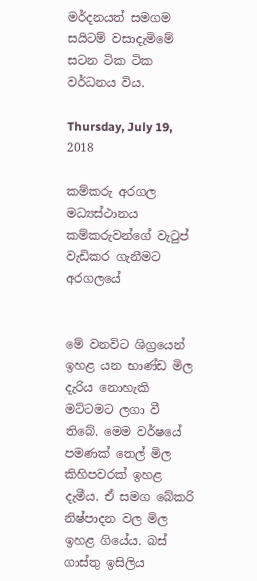මර්දනයත් සමගම සයිටම් වසාදැමිමේ සටන ටික ටික වර්ධනය විය.

Thursday, July 19, 2018

කම්කරු අරගල මධ්‍යස්ථානය කම්කරුවන්ගේ වැටුප් වැඩිකර ගැනීමට අරගලයේ


මේ වනවිට ශිග්‍රයෙන් ඉහළ යන භාණ්ඩ මිල දැරිය නොහැකි මට්ටමට ලගා වී තිබේ. මෙම වර්ෂයේ පමණක් තෙල් මිල කිහිපවරක් ඉහළ දැමීය. ඒ සමග බේකරි නිෂ්පාදන වල මිල ඉහළ ගියේය. බස් ගාස්තු ඉසිලිය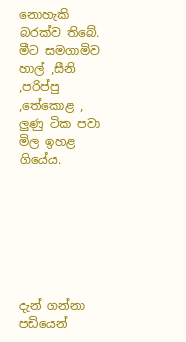නොහැකි බරක්ව තිබේ. මීට සමගාමිව හාල් ,සීනි ,පරිප්පු ,තේකොළ , ලුණු ටික පවා මිල ඉහළ ගියේය.







දැන් ගන්නා පඩියෙන්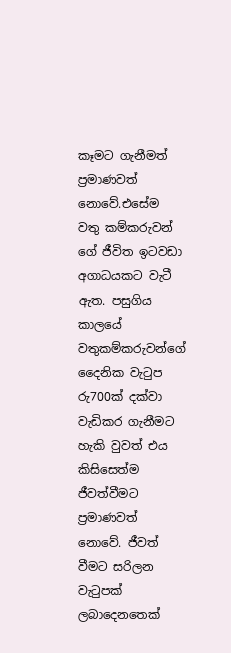කෑමට ගැනීමත් ප්‍රමාණවත් නොවේ.එසේම වතු කම්කරුවන් ගේ ජීවිත ඉටවඩා අගාධයකට වැටී ඇත. පසුගිය කාලයේ වතුකම්කරුවන්ගේ දෛනික වැටුප රු700ක් දක්වා වැඩිකර ගැනීමට හැකි වුවත් එය කිසිසෙත්ම ජීවත්වීමට ප්‍රමාණවත් නොවේ. ජීවත් වීමට සරිලන වැටුපක් ලබාදෙනතෙක්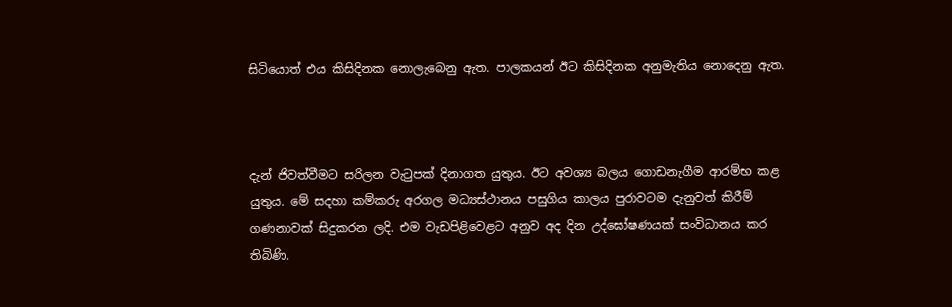සිටියොත් එය කිසිදිනක නොලැබෙනු ඇත. පාලකයන් ඊට කිසිදිනක අනුමැතිය නොදෙනු ඇත.



දැන් ජිවත්වීමට සරිලන වැටුපක් දිනාගත යුතුය. ඊට අවශ්‍ය බලය ගොඩනැගීම ආරම්භ කළ යුතුය. මේ සදහා කම්කරු අරගල මධ්‍යස්ථානය පසුගිය කාලය පුරාවටම දැනුවත් කිරීම් ගණනාවක් සිදුකරන ලදි. එම වැඩපිළිවෙළට අනුව අද දින උද්ඝෝෂණයක් සංවිධානය කර තිබිණි.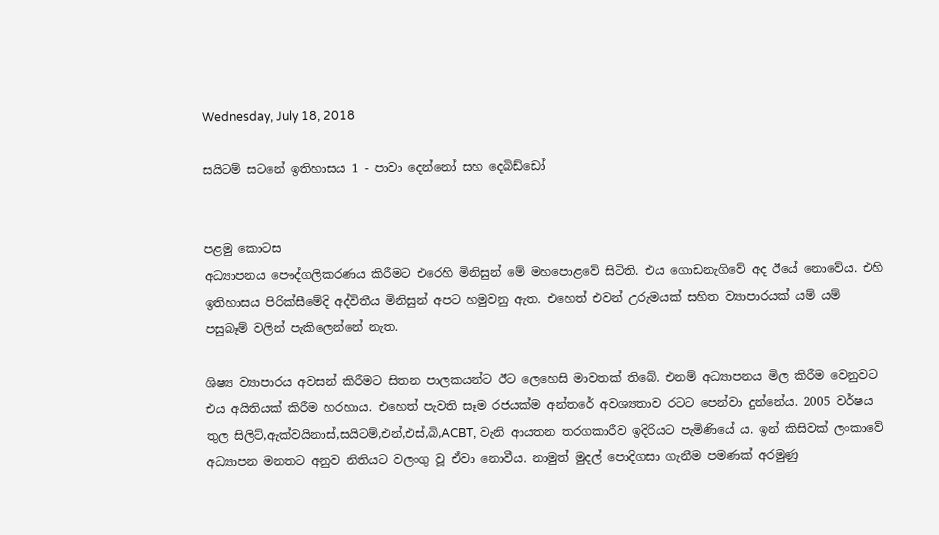Wednesday, July 18, 2018

සයිටම් සටනේ ඉතිහාසය 1 - පාවා දෙන්නෝ සහ දෙබිඩ්ඩෝ


පළමු කොටස
අධ්‍යාපනය පෞද්ගලිකරණය කිරීමට එරෙහි මිනිසුන් මේ මහපොළවේ සිටිති. එය ගොඩනැගිවේ අද ඊයේ නොවේය. එහි ඉතිහාසය පිරික්සීමේදි අද්විතීය මිනිසුන් අපට හමුවනු ඇත. එහෙත් එවන් උරුමයක් සහිත ව්‍යාපාරයක් යම් යම් පසුබෑම් වලින් පැකිලෙන්නේ නැත.

ශිෂ්‍ය ව්‍යාපාරය අවසන් කිරීමට සිතන පාලකයන්ට ඊට ලෙහෙසි මාවතක් තිබේ. එනම් අධ්‍යාපනය මිල කිරීම වෙනුවට එය අයිතියක් කිරීම හරහාය. එහෙත් පැවති සෑම රජයක්ම අන්තරේ අවශ්‍යතාව රටට පෙන්වා දුන්නේය. 2005 වර්ෂය තුල සිලිට්,ඇක්වයිනාස්,සයිටම්,එන්,එස්,බි,ACBT, වැනි ආයතන තරගකාරීව ඉදිරියට පැමිණියේ ය. ඉන් කිසිවක් ලංකාවේ අධ්‍යාපන මනතට අනුව නිතියට වලංගු වූ ඒවා නොවීය. නාමුත් මුදල් පොදිගසා ගැනීම පමණක් අරමුණු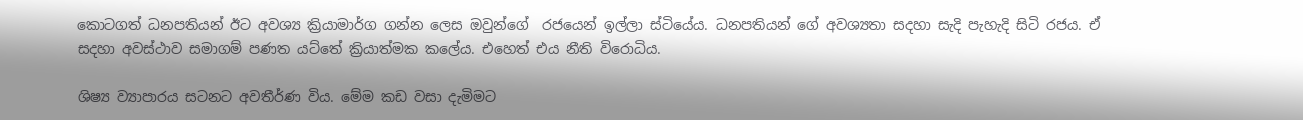කොටගත් ධනපතියන් ඊට අවශ්‍ය ක්‍රියාමාර්ග ගන්න ලෙස ඔවුන්ගේ  රජයෙන් ඉල්ලා ස්ටියේය. ධනපතියන් ගේ අවශ්‍යතා සදහා සැදි පැහැදි සිටි රජය. ඒ සදහා අවස්ථාව සමාගම් පණත යට්තේ ක්‍රියාත්මක කලේය. එහෙත් එය නීති විරොධිය.

ශිෂ්‍ය ව්‍යාපාරය සටනට අවතීර්ණ විය. මේම කඩ වසා දැමිමට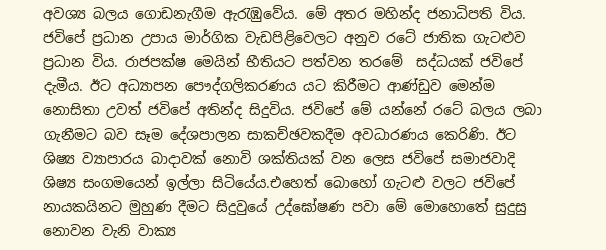අවශ්‍ය බලය ගොඩනැගීම ඇරැඹුවේය. මේ අතර මහින්ද ජනාධිපති විය. ජවිපේ ප්‍රධාන උපාය මාර්ගික වැඩපිළිවෙලට අනුව රටේ ජාතික ගැටළුව ප්‍රධාන විය. රාජපක්ෂ මෙයින් භීතියට පත්වන තරමේ  සද්ධයක් ජවිපේ දැමීය. ඊට අධ්‍යාපන පෞද්ගලිකරණය යට කිරීමට ආණ්ඩුව මෙන්ම නොසිතා උවත් ජවිපේ අතින්ද සිදුවිය. ජවිපේ මේ යන්නේ රටේ බලය ලබා ගැනීමට බව සෑම දේශපාලන සාකච්ඡවකදීම අවධාරණය කෙරිණි. ඊට ශිෂ්‍ය ව්‍යාපාරය බාදාවක් නොවි ශක්තියක් වන ලෙස ජවිපේ සමාජවාදි ශිෂ්‍ය සංගමයෙන් ඉල්ලා සිටියේය.එහෙත් බොහෝ ගැටළු වලට ජවිපේ නායකයිනට මුහුණ දීමට සිදුවුයේ උද්ඝෝෂණ පවා මේ මොහොතේ සුදුසු නොවන වැනි වාක්‍ය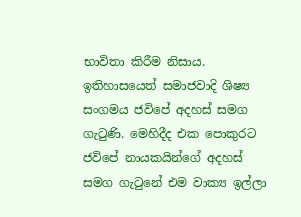භාවිතා කිරීම නිසාය. ඉතිහාසයෙත් සමාජවාදි ශිෂ්‍ය සංගමය ජවිපේ අදහස් සමග ගැටුණි. මෙහිදීද එක පොකුරට ජවිපේ නායකයින්ගේ අදහස් සමග ගැටුනේ එම වාක්‍ය ඉල්ලා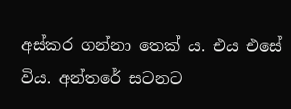අස්කර ගන්නා තෙක්‍ ය. එය එසේ විය. අන්තරේ සටනට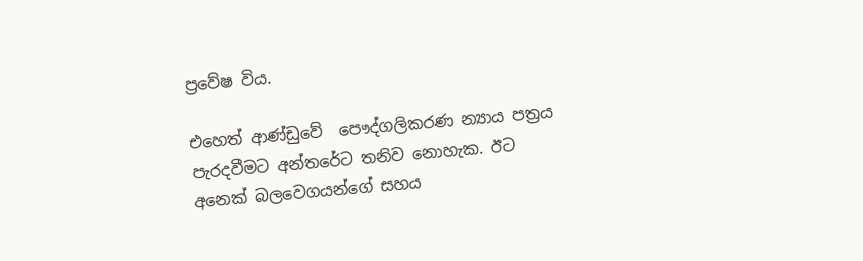ප්‍රවේෂ විය.

එහෙත් ආණ්ඩුවේ  පෞද්ගලිකරණ න්‍යාය පත්‍රය පැරදවීමට අන්තරේට තනිව නොහැක. ඊට අනෙක් බලවෙගයන්ගේ සහය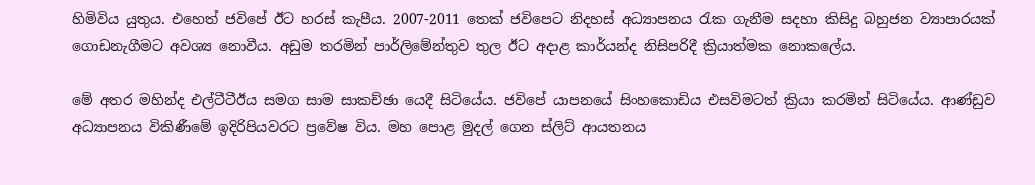හිමිවිය යුතුය. එහෙත් ජවිපේ ඊට හරස් කැපීය. 2007-2011 තෙක් ජවිපෙට නිදහස් අධ්‍යාපනය රැක ගැනීම සදහා කිසිදු බහුජන ව්‍යාපාරයක් ගොඩනැගීමට අවශ්‍ය නොවීය. අඩුම තරමින් පාර්ලිමේන්‍තුව තුල ඊට අදාළ කාර්යන්ද නිසිපරිදී ක්‍රියාත්මක නොකලේය.

මේ අතර මහින්ද එල්ටීටීඊය සමග සාම සාකච්ඡා යෙදී සිටියේය. ජවිපේ යාපනයේ සිංහකොඩිය එසවිමටත් ක්‍රියා කරමින් සිටියේය. ආණ්ඩුව අධ්‍යාපනය විකිණීමේ ඉදිරිපියවරට ප්‍රවේෂ විය. මහ පොළ මුදල් ගෙන ස්ලිට් ආයතනය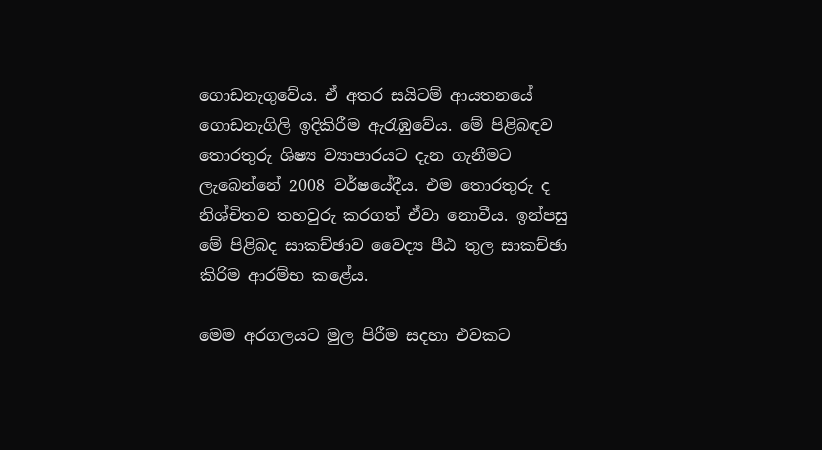ගොඩනැගුවේය. ඒ අතර සයිටම් ආයතනයේ ගොඩනැගිලි ඉදිකිරීම ඇරැඹුවේය. මේ පිළිබඳව තොරතුරු ශිෂ්‍ය ව්‍යාපාරයට දැන ගැනීමට ලැබෙන්නේ 2008 වර්ෂයේදීය. එම තොරතුරු ද නිශ්චිතව තහවුරු කරගත් ඒවා නොවීය. ඉන්පසු මේ පිළිබද සාකච්ඡාව වෛද්‍ය පීඨ තුල සාකච්ඡා කිරිම ආරම්භ කළේය.

මෙම අරගලයට මුල පිරීම සදහා එවකට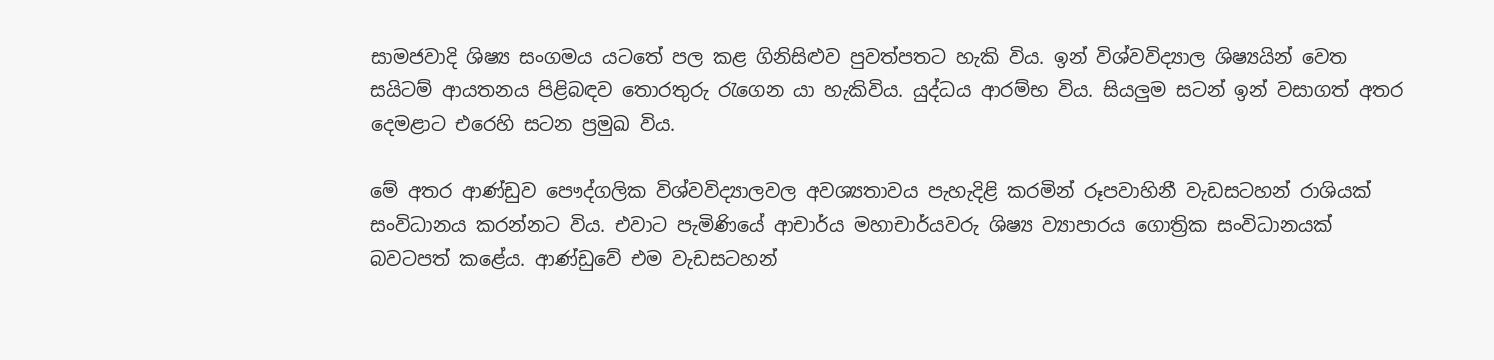සාමජවාදි ශිෂ්‍ය සංගමය යටතේ පල කළ ගිනිසිළුව පුවත්පතට හැකි විය. ඉන් විශ්වවිද්‍යාල ශිෂ්‍යයින් වෙත සයිටම් ආයතනය පිළිබඳව තොරතුරු රැගෙන යා හැකිවිය. යුද්ධය ආරම්භ විය. සියලුම සටන් ඉන් වසාගත් අතර දෙමළාට එරෙහි සටන ප්‍රමුඛ විය.

මේ අතර ආණ්ඩුව පෞද්ගලික විශ්වවිද්‍යාලවල අවශ්‍යතාවය පැහැදිළි කරමින් රූපවාහිනී වැඩසටහන් රාශියක් සංවිධානය කරන්නට විය. එවාට පැමිණියේ ආචාර්ය මහාචාර්යවරු ශිෂ්‍ය ව්‍යාපාරය ගොත්‍රික සංවිධානයක් බවටපත් කළේය. ආණ්ඩුවේ එම වැඩසටහන්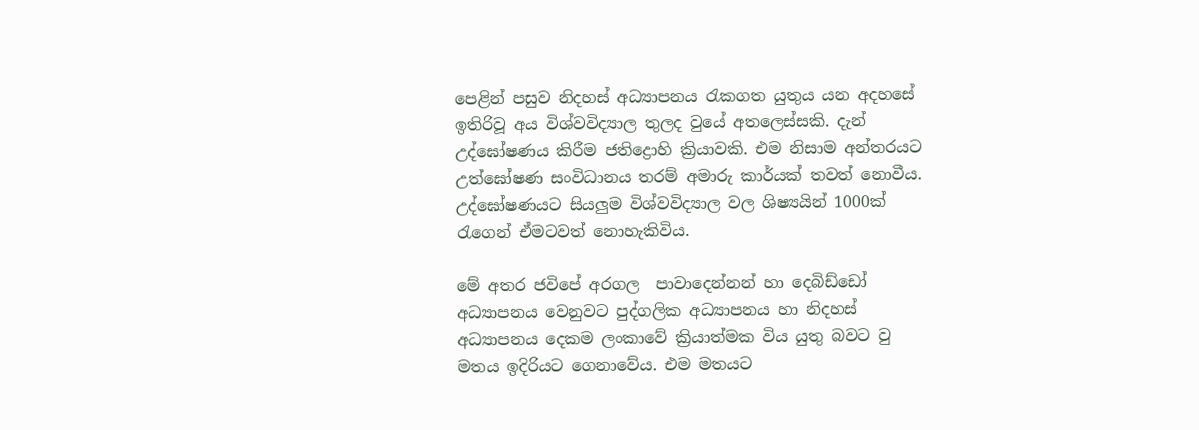පෙළින් පසුව නිදහස් අධ්‍යාපනය රැකගත යුතුය යන අදහසේ ඉතිරිවූ අය විශ්වවිද්‍යාල තුලද වුයේ අතලෙස්සකි. දැන් උද්ඝෝෂණය කිරීම ජතිද්‍රොහි ක්‍රියාවකි. එම නිසාම අන්තරයට උත්ඝෝෂණ සංවිධානය තරම් අමාරු කාර්යක් තවත් නොවීය. උද්ඝෝෂණයට සියලුම විශ්වවිද්‍යාල වල ශිෂ්‍යයින් 1000ක් රැගෙන් ඒමටවත් නොහැකිවිය.

මේ අතර ජවිපේ අරගල  පාවාදෙන්නන් හා දෙබිඩ්ඩෝ අධ්‍යාපනය වෙනුවට පුද්ගලික අධ්‍යාපනය හා නිදහස් අධ්‍යාපනය දෙකම ලංකාවේ ක්‍රියාත්මක විය යුතු බවට වු මතය ඉදිරියට ගෙනාවේය. එම මතයට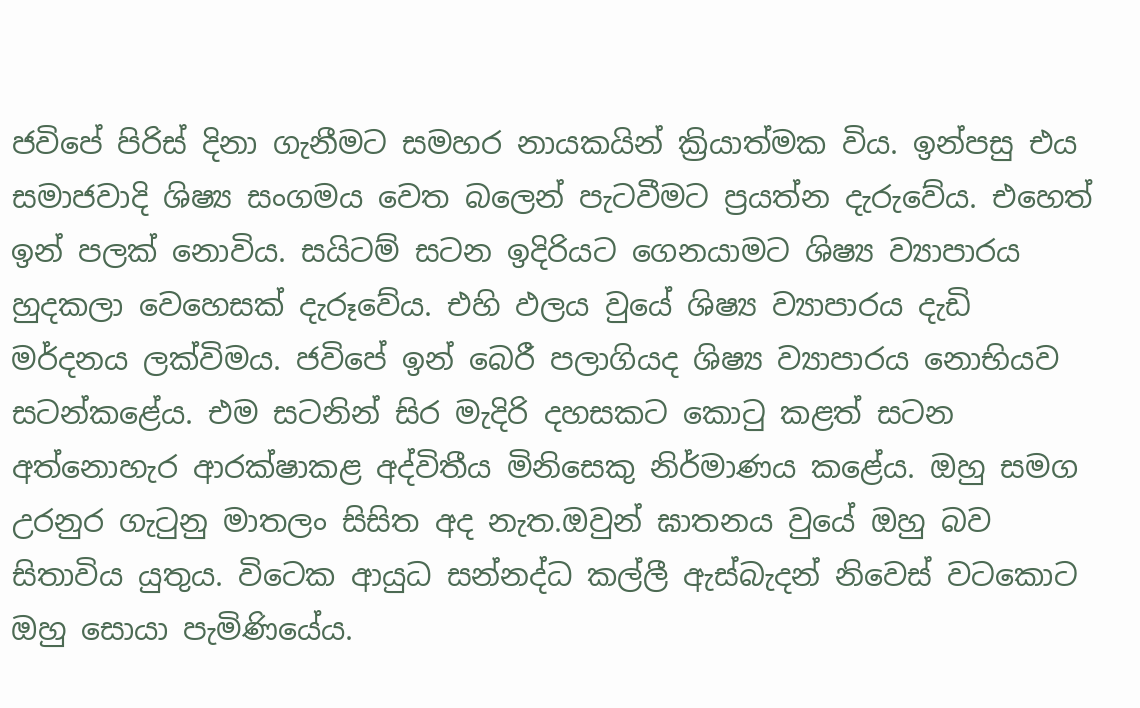ජවිපේ පිරිස් දිනා ගැනීමට සමහර නායකයින් ක්‍රියාත්මක විය. ඉන්පසු එය සමාජවාදි ශිෂ්‍ය සංගමය වෙත බලෙන් පැටවීමට ප්‍රයත්න දැරුවේය. එහෙත් ඉන් පලක් නොවිය. සයිටම් සටන ඉදිරියට ගෙනයාමට ශිෂ්‍ය ව්‍යාපාරය හුදකලා වෙහෙසක් දැරූවේය. එහි ඵලය වුයේ ශිෂ්‍ය ව්‍යාපාරය දැඩි මර්දනය ලක්විමය. ජවිපේ ඉන් බෙරී පලාගියද ශිෂ්‍ය ව්‍යාපාරය නොභියව සටන්කළේය. එම සටනින් සිර මැදිරි දහසකට කොටු කළත් සටන අත්නොහැර ආරක්ෂාකළ අද්විතීය මිනිසෙකු නිර්මාණය කළේය. ඔහු සමග උරනුර ගැටුනු මාතලං සිසිත අද නැත.ඔවුන් ඝාතනය වුයේ ඔහු බව සිතාවිය යුතුය. විටෙක ආයුධ සන්නද්ධ කල්ලී ඇස්බැදන් නිවෙස් වටකොට ඔහු සොයා පැමිණියේය.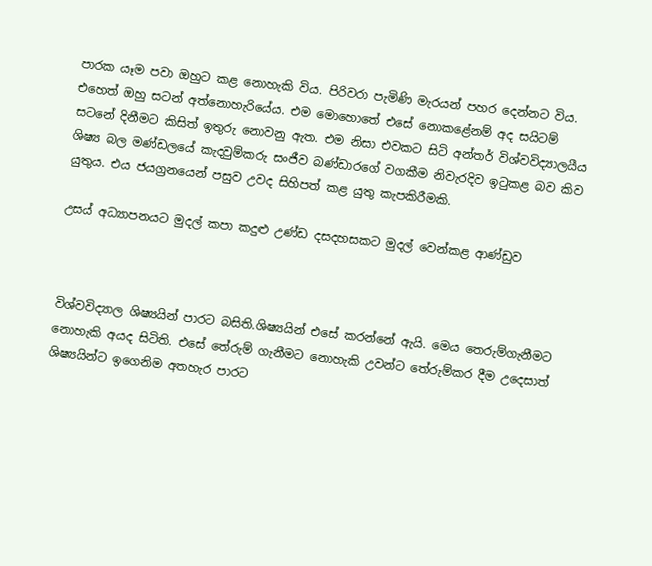පාරක යෑම පවා ඔහුට කළ නොහැකි විය. පිරිවරා පැමිණි මැරයන් පහර දෙන්නට විය. එහෙත් ඔහු සටන් අත්නොහැරියේය. එම මොහොතේ එසේ නොකළේනම් අද සයිටම් සටනේ දිනීමට කිසිත් ඉතුරු නොවනු ඇත. එම නිසා එවකට සිටි අන්තර් විශ්වවිද්‍යාලයීය ශිෂ්‍ය බල මණ්ඩලයේ කැදවුම්කරු සංජීව බණ්ඩාරගේ වගකීම නිවැරදිව ඉටුකළ බව කිව යුතුය. එය ජයග්‍රනයෙන් පසුව උවද සිහිපත් කළ යුතු කැපකිරීමකි.

උසය් අධ්‍යාපනයට මුදල් කපා කදුළු උණ්ඩ දසදහසකට මුදල් වෙන්කළ ආණ්ඩුව



විශ්වවිද්‍යාල ශිෂ්‍යයින් පාරට බසිති.ශිෂ්‍යයින් එසේ කරන්නේ ඇයි. මෙය තෙරුම්ගැනීමට නොහැකි අයද සිටිති. එසේ තේරුම් ගැනීමට නොහැකි උවන්ට තේරුම්කර දීම උදෙසාත් ශිෂ්‍යයින්ට ඉගෙනිම අතහැර පාරට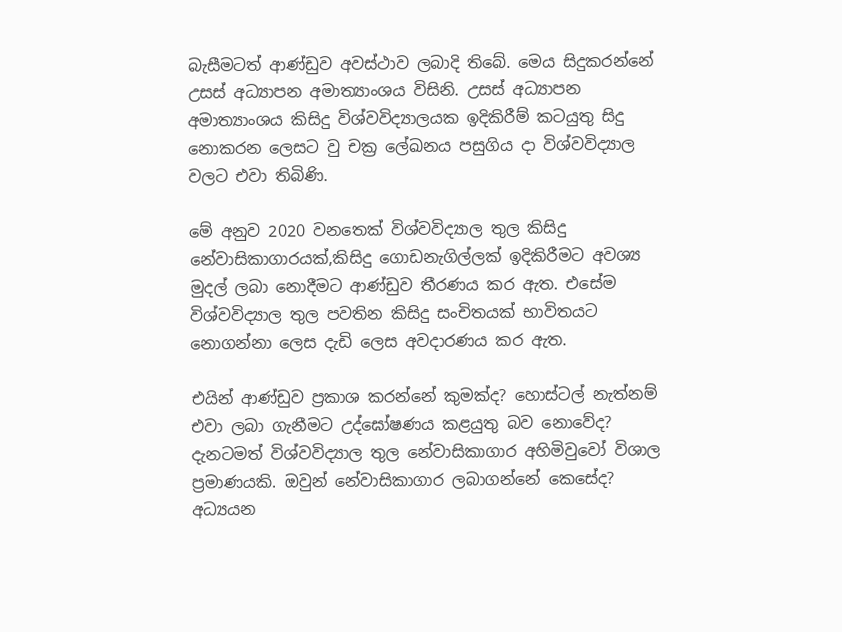බැසීමටත් ආණ්ඩුව අවස්ථාව ලබාදි තිබේ. මෙය සිදුකරන්නේ උසස් අධ්‍යාපන අමාත්‍යාංශය විසිනි. උසස් අධ්‍යාපන අමාත්‍යාංශය කිසිදු විශ්වවිද්‍යාලයක ඉදිකිරීම් කටයුතු සිදු නොකරන ලෙසට වු චක්‍ර ලේඛනය පසුගිය දා විශ්වවිද්‍යාල වලට එවා තිබිණි.

මේ අනුව 2020 වනතෙක් විශ්වවිද්‍යාල තුල කිසිදු නේවාසිකාගාරයක්,කිසිදු ගොඩනැගිල්ලක් ඉදිකිරීමට අවශ්‍ය මුදල් ලබා නොදීමට ආණ්ඩුව තීරණය කර ඇත. එසේම විශ්වවිද්‍යාල තුල පවතින කිසිදු සංචිතයක් භාවිතයට  නොගන්නා ලෙස දැඩි ලෙස අවදාරණය කර ඇත.

එයින් ආණ්ඩුව ප්‍රකාශ කරන්නේ කුමක්ද? හොස්ටල් නැත්නම් එවා ලබා ගැනීමට උද්ඝෝෂණය කළයුතු බව නොවේද? දැනටමත් විශ්වවිද්‍යාල තුල නේවාසිකාගාර අහිමිවුවෝ විශාල ප්‍රමාණයකි. ඔවුන් නේවාසිකාගාර ලබාගන්නේ කෙසේද? අධ්‍යයන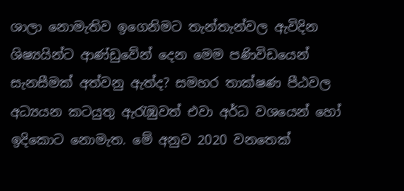ශාලා නොමැතිව ඉගෙනිමට තැන්තැන්වල ඇවිදින ශිෂ්‍යයින්ට ආණ්ඩුවේන් දෙන මෙම පණිවිඩයෙන් සැනසීමක් අත්වනු ඇත්ද? සමහර තාක්ෂණ පීඨවල අධ්‍යයන කටයුතු ඇරැඹුවත් එවා අර්ධ වශයෙන් හෝ ඉදිකොට නොමැත. මේ අනුව 2020 වනතෙක්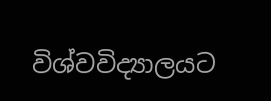විශ්වවිද්‍යාලයට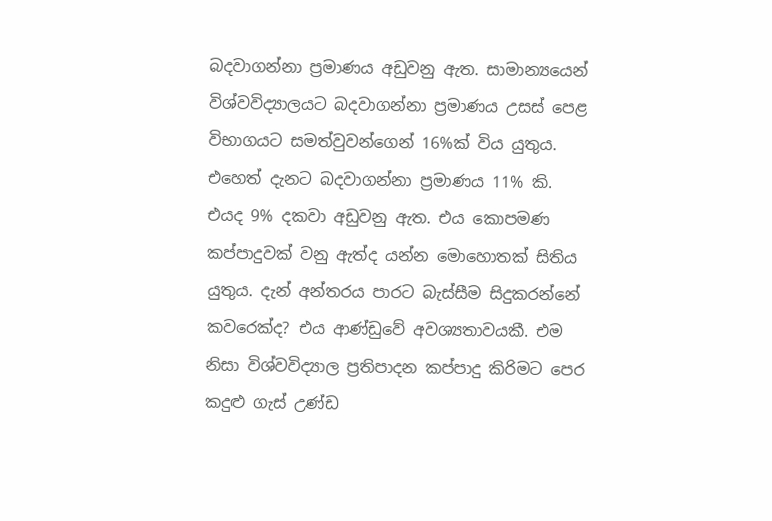බදවාගන්නා ප්‍රමාණය අඩුවනු ඇත. සාමාන්‍යයෙන් විශ්වවිද්‍යාලයට බදවාගන්නා ප්‍රමාණය උසස් පෙළ විභාගයට සමත්වුවන්ගෙන් 16%ක් විය යුතුය. එහෙත් දැනට බදවාගන්නා ප්‍රමාණය 11% කි. එයද 9% දකවා අඩුවනු ඇත. එය කොපමණ කප්පාදුවක් වනු ඇත්ද යන්න මොහොතක් සිතිය යුතුය. දැන් අන්තරය පාරට බැස්සීම සිදුකරන්නේ කවරෙක්ද? එය ආණ්ඩුවේ අවශ්‍යතාවයකී. එම නිසා විශ්වවිද්‍යාල ප්‍රතිපාදන කප්පාදු කිරිමට පෙර කදුළු ගැස් උණ්ඩ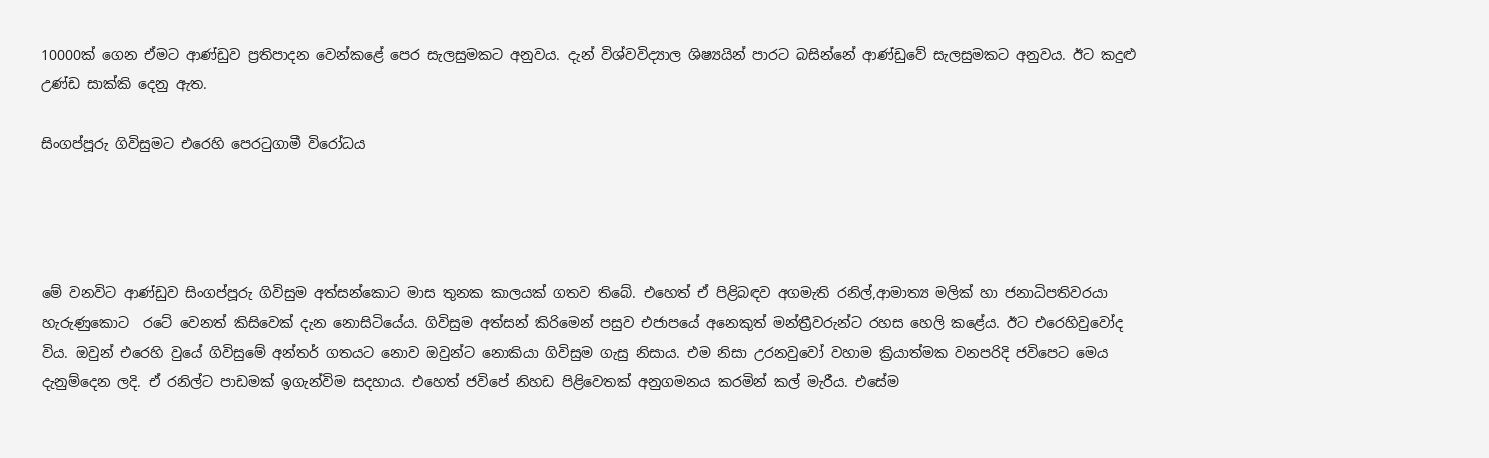10000ක් ගෙන ඒමට ආණ්ඩුව ප්‍රතිපාදන වෙන්කළේ පෙර සැලසුමකට අනුවය. දැන් විශ්වවිද්‍යාල ශිෂ්‍යයින් පාරට බසින්නේ ආණ්ඩුවේ සැලසුමකට අනුවය. ඊට කදුළු උණ්ඩ සාක්කි දෙනු ඇත.

සිංගප්පූරු ගිවිසුමට එරෙහි පෙරටුගාමී විරෝධය




මේ වනවිට ආණ්ඩුව සිංගප්පූරු ගිවිසුම අත්සන්කොට මාස තුනක කාලයක් ගතව තිබේ. එහෙත් ඒ පිළිබඳව අගමැති රනිල්,ආමාත්‍ය මලික් හා ජනාධිපතිවරයා හැරුණුකොට  රටේ වෙනත් කිසිවෙක් දැන නොසිටියේය. ගිවිසුම අත්සන් කිරිමෙන් පසුව එජාපයේ අනෙකුත් මන්ත්‍රීවරුන්ට රහස හෙලි කළේය. ඊට එරෙහිවුවෝද විය. ඔවුන් එරෙහි වුයේ ගිවිසුමේ අන්තර් ගතයට නොව ඔවුන්ට නොකියා ගිවිසුම ගැසු නිසාය. එම නිසා උරනවුවෝ වහාම ක්‍රියාත්මක වනපරිදි ජවිපෙට මෙය දැනුම්දෙන ලදි. ඒ රනිල්ට පාඩමක් ඉගැන්විම සදහාය. එහෙත් ජවිපේ නිහඩ පිළිවෙතක් අනුගමනය කරමින් කල් මැරීය. එසේම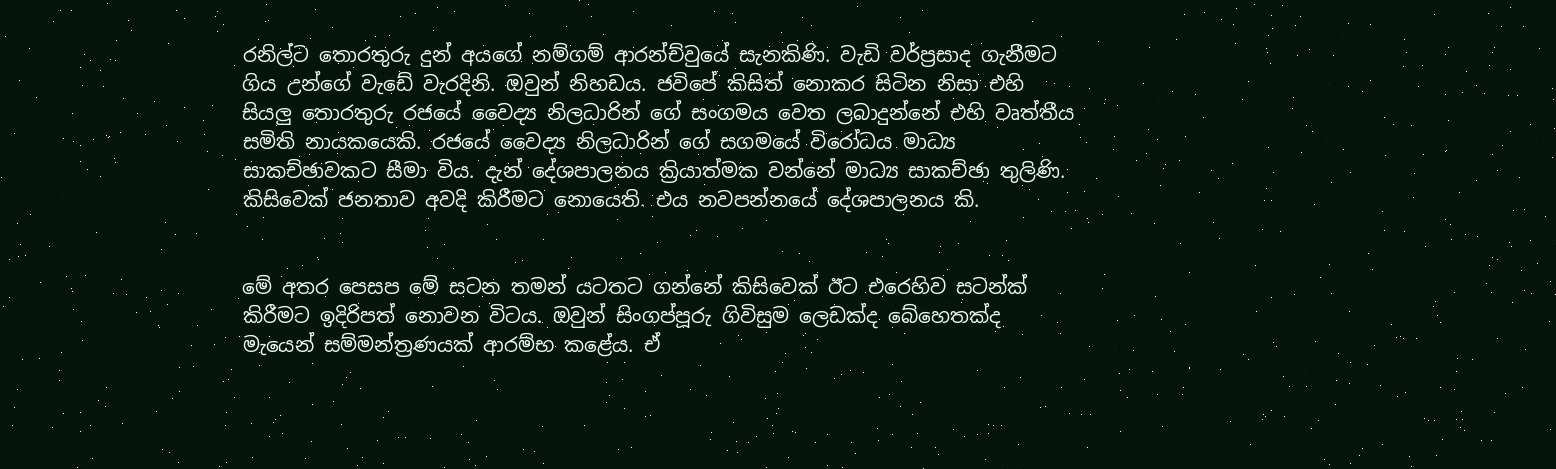රනිල්ට තොරතුරු දුන් අයගේ නම්ගම් ආරන්ච්වුයේ සැනකිණි. වැඩි වර්ප්‍රසාද ගැනීමට ගිය උන්ගේ වැඩේ වැරදිනි. ඔවුන් නිහඩය. ජවිපේ කිසිත් නොකර සිටින නිසා එහි සියලු තොරතුරු රජයේ වෛද්‍ය නිලධාරින් ගේ සංගමය වෙත ලබාදුන්නේ එහි වෘත්තීය සමිති නායකයෙකි. රජයේ වෛද්‍ය නිලධාරින් ගේ සගමයේ විරෝධය මාධ්‍ය සාකච්ඡාවකට සීමා විය. දැන් දේශපාලනය ක්‍රියාත්මක වන්නේ මාධ්‍ය සාකච්ඡා තුලිණි. කිසිවෙක් ජනතාව අවදි කිරීමට නොයෙති. එය නවපන්නයේ දේශපාලනය කි.


මේ අතර පෙසප මේ සටන තමන් යටතට ගන්නේ කිසිවෙක් ඊට එරෙහිව සටන්ක් කිරීමට ඉදිරිපත් නොවන විටය. ඔවුන් සිංගප්පූරු ගිවිසුම ලෙඩක්ද බේහෙතක්ද මැයෙන් සම්මන්ත්‍රණයක් ආරම්භ කළේය. ඒ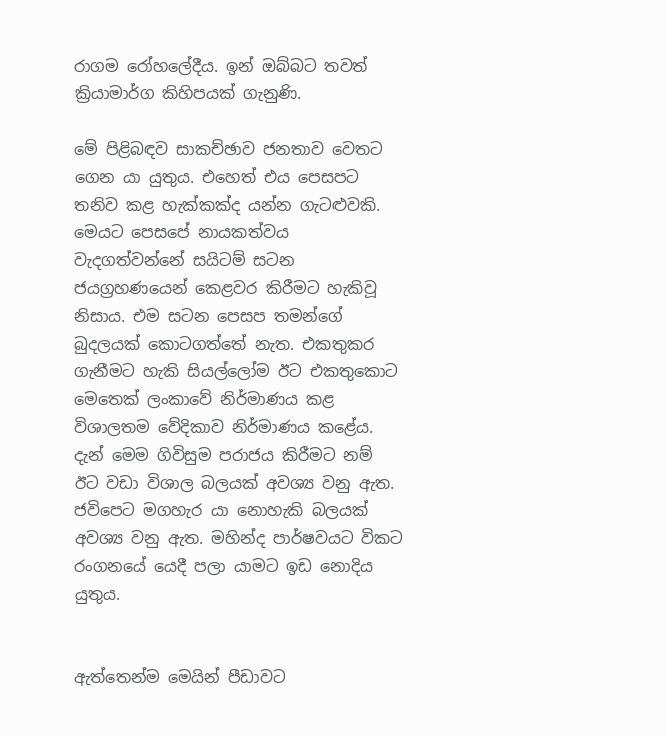රාගම රෝහලේදීය. ඉන් ඔබ්බට තවත් ක්‍රියාමාර්ග කිහිපයක් ගැනුණි.

මේ පිළිබඳව සාකච්ඡාව ජනතාව වෙතට ගෙන යා යුතුය. එහෙත් එය පෙසපට තනිව කළ හැක්කක්ද යන්න ගැටළුවකි. මෙයට පෙසපේ නායකත්වය වැදගත්වන්නේ සයිටම් සටන ජයග්‍රහණයෙන් කෙළවර කිරීමට හැකිවූ නිසාය. එම සටන පෙසප තමන්ගේ බුදලයක් කොටගත්තේ නැත. එකතුකර ගැනීමට හැකි සියල්ලෝම ඊට එකතුකොට මෙතෙක් ලංකාවේ නිර්මාණය කළ විශාලතම වේදිකාව නිර්මාණය කළේය. දැන් මෙම ගිවිසුම පරාජය කිරීමට නම් ඊට වඩා විශාල බලයක් අවශ්‍ය වනු ඇත. ජවිපෙට මගහැර යා නොහැකි බලයක් අවශ්‍ය වනු ඇත. මහින්ද පාර්ෂවයට විකට රංගනයේ යෙදී පලා යාමට ඉඩ නොදිය යුතුය.


ඇත්තෙන්ම මෙයින් පීඩාවට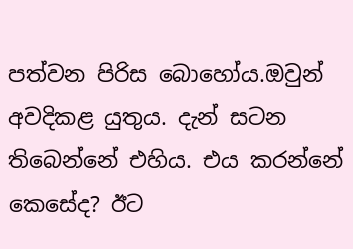පත්වන පිරිස බොහෝය.ඔවුන් අවදිකළ යුතුය. දැන් සටන තිබෙන්නේ එහිය. එය කරන්නේ කෙසේද? ඊට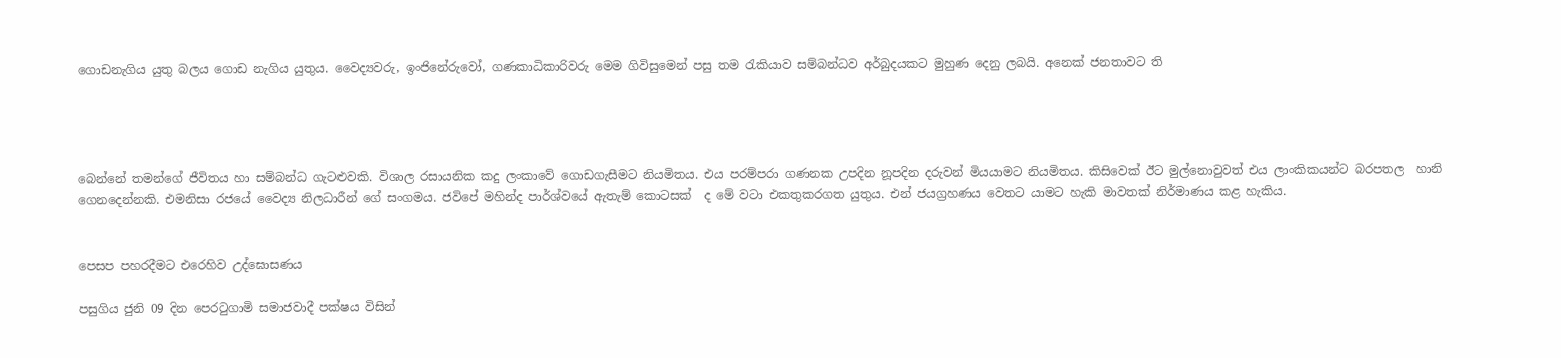ගොඩනැගිය යුතු බලය ගොඩ නැගිය යුතුය. වෛද්‍යවරු, ඉංජිනේරුවෝ, ගණකාධිකාරිවරු මෙම ගිවිසුමෙන් පසු තම රැකියාව සම්බන්ධව අර්බුදයකට මුහුණ දෙනු ලබයි. අනෙක් ජනතාවට ති




බෙන්නේ තමන්ගේ ජීවිතය හා සම්බන්ධ ගැටළුවකි. විශාල රසායනික කදු ලංකාවේ ගොඩගැසීමට නියමිතය. එය පරම්පරා ගණනක උපදින නූපදින දරුවන් මියයාමට නියමිතය. කිසිවෙක් ඊට මුල්නොවුවත් එය ලාංකිකයන්ට බරපතල  හානි ගෙනදෙන්නකි. එමනිසා රජයේ වෛද්‍ය නිලධාරීන් ගේ සංගමය. ජවිපේ මහින්ද පාර්ශ්වයේ ඇතැම් කොටසක්  ද මේ වටා එකතුකරගත යුතුය. එන් ජයග්‍රහණය වෙතට යාමට හැකි මාවතක් නිර්මාණය කළ හැකිය.


පෙසප පහරදීමට එරෙහිව උද්ඝොසණය

පසුගිය ජුනි 09 දින පෙරටුගාමි සමාජවාදී පක්ෂය විසින්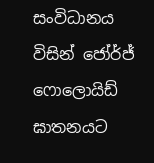සංවිධානය විසින් ජෝර්ජ් ෆොලොයිඩ් ඝාතනයට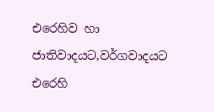එරෙහිව හා ජාතිවාදයට,වර්ගවාදයට එරෙහි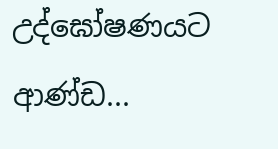උද්ඝෝෂණයට ආණ්ඩ...